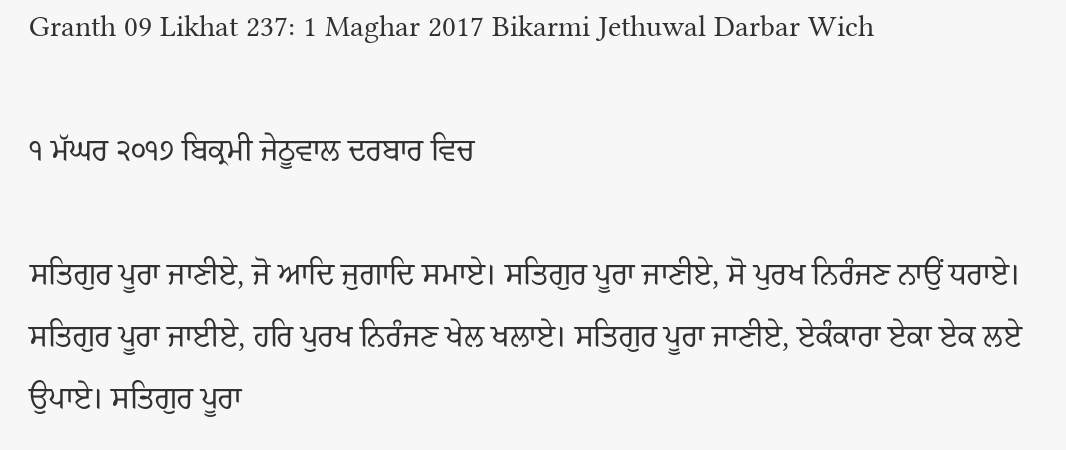Granth 09 Likhat 237: 1 Maghar 2017 Bikarmi Jethuwal Darbar Wich

੧ ਮੱਘਰ ੨੦੧੭ ਬਿਕ੍ਰਮੀ ਜੇਠੂਵਾਲ ਦਰਬਾਰ ਵਿਚ

ਸਤਿਗੁਰ ਪੂਰਾ ਜਾਣੀਏ, ਜੋ ਆਦਿ ਜੁਗਾਦਿ ਸਮਾਏ। ਸਤਿਗੁਰ ਪੂਰਾ ਜਾਣੀਏ, ਸੋ ਪੁਰਖ ਨਿਰੰਜਣ ਨਾਉਂ ਧਰਾਏ। ਸਤਿਗੁਰ ਪੂਰਾ ਜਾਈਏ, ਹਰਿ ਪੁਰਖ ਨਿਰੰਜਣ ਖੇਲ ਖਲਾਏ। ਸਤਿਗੁਰ ਪੂਰਾ ਜਾਣੀਏ, ਏਕੰਕਾਰਾ ਏਕਾ ਏਕ ਲਏ ਉਪਾਏ। ਸਤਿਗੁਰ ਪੂਰਾ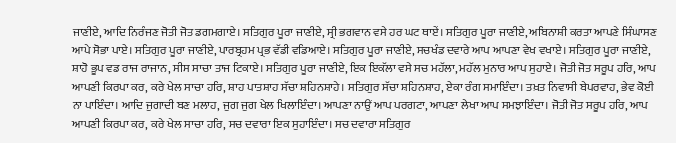ਜਾਣੀਏ, ਆਦਿ ਨਿਰੰਜਣ ਜੋਤੀ ਜੋਤ ਡਗਮਗਾਏ। ਸਤਿਗੁਰ ਪੂਰਾ ਜਾਣੀਏ, ਸ੍ਰੀ ਭਗਵਾਨ ਵਸੇ ਹਰ ਘਟ ਥਾਏਂ। ਸਤਿਗੁਰ ਪੂਰਾ ਜਾਣੀਏ, ਅਬਿਨਾਸ਼ੀ ਕਰਤਾ ਆਪਣੇ ਸਿੰਘਾਸਣ ਆਪੇ ਸੋਭਾ ਪਾਏ। ਸਤਿਗੁਰ ਪੂਰਾ ਜਾਣੀਏ, ਪਾਰਬ੍ਰਹਮ ਪ੍ਰਭ ਵੱਡੀ ਵਡਿਆਏ। ਸਤਿਗੁਰ ਪੂਰਾ ਜਾਣੀਏ, ਸਚਖੰਡ ਦਵਾਰੇ ਆਪ ਆਪਣਾ ਵੇਖ ਵਖਾਏ। ਸਤਿਗੁਰ ਪੂਰਾ ਜਾਣੀਏ, ਸ਼ਾਹੋ ਭੂਪ ਵਡ ਰਾਜ ਰਾਜਾਨ, ਸੀਸ ਸਾਚਾ ਤਾਜ ਟਿਕਾਏ। ਸਤਿਗੁਰ ਪੂਰਾ ਜਾਣੀਏ, ਇਕ ਇਕੱਲਾ ਵਸੇ ਸਚ ਮਹੱਲਾ, ਮਹੱਲ ਮੁਨਾਰ ਆਪ ਸੁਹਾਏ। ਜੋਤੀ ਜੋਤ ਸਰੂਪ ਹਰਿ, ਆਪ ਆਪਣੀ ਕਿਰਪਾ ਕਰ, ਕਰੇ ਖੇਲ ਸਾਚਾ ਹਰਿ, ਸ਼ਾਹ ਪਾਤਸ਼ਾਹ ਸੱਚਾ ਸ਼ਹਿਨਸ਼ਾਹੇ। ਸਤਿਗੁਰ ਸੱਚਾ ਸ਼ਹਿਨਸ਼ਾਹ, ਏਕਾ ਰੰਗ ਸਮਾਇੰਦਾ। ਤਖ਼ਤ ਨਿਵਾਸੀ ਬੇਪਰਵਾਹ, ਭੇਵ ਕੋਈ ਨਾ ਪਾਇੰਦਾ। ਆਦਿ ਜੁਗਾਦੀ ਬਣ ਮਲਾਹ, ਜੁਗ ਜੁਗ ਖੇਲ ਖਿਲਾਇੰਦਾ। ਆਪਣਾ ਨਾਉਂ ਆਪ ਪਰਗਟਾ, ਆਪਣਾ ਲੇਖਾ ਆਪ ਸਮਝਾਇੰਦਾ। ਜੋਤੀ ਜੋਤ ਸਰੂਪ ਹਰਿ, ਆਪ ਆਪਣੀ ਕਿਰਪਾ ਕਰ, ਕਰੇ ਖੇਲ ਸਾਚਾ ਹਰਿ, ਸਚ ਦਵਾਰਾ ਇਕ ਸੁਹਾਇੰਦਾ। ਸਚ ਦਵਾਰਾ ਸਤਿਗੁਰ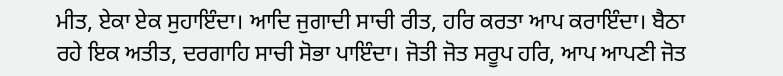ਮੀਤ, ਏਕਾ ਏਕ ਸੁਹਾਇੰਦਾ। ਆਦਿ ਜੁਗਾਦੀ ਸਾਚੀ ਰੀਤ, ਹਰਿ ਕਰਤਾ ਆਪ ਕਰਾਇੰਦਾ। ਬੈਠਾ ਰਹੇ ਇਕ ਅਤੀਤ, ਦਰਗਾਹਿ ਸਾਚੀ ਸੋਭਾ ਪਾਇੰਦਾ। ਜੋਤੀ ਜੋਤ ਸਰੂਪ ਹਰਿ, ਆਪ ਆਪਣੀ ਜੋਤ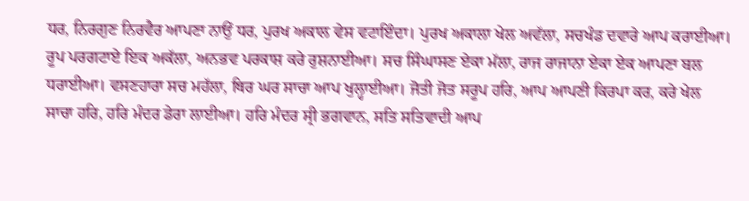ਧਰ, ਨਿਰਗੁਣ ਨਿਰਵੈਰ ਆਪਣਾ ਨਾਉਂ ਧਰ, ਪੁਰਖ ਅਕਾਲ ਵੇਸ ਵਟਾਇੰਦਾ। ਪੁਰਖ ਅਕਾਲਾ ਖੇਲ ਅਵੱਲਾ, ਸਚਖੰਡ ਦਵਾਰੇ ਆਪ ਕਰਾਈਆ। ਰੂਪ ਪਰਗਟਾਏ ਇਕ ਅਕੱਲਾ, ਅਨਭਵ ਪਰਕਾਸ਼ ਕਰੇ ਰੁਸ਼ਨਾਈਆ। ਸਚ ਸਿੰਘਾਸਣ ਏਕਾ ਮੱਲਾ, ਰਾਜ ਰਾਜਾਨਾ ਏਕਾ ਏਕ ਆਪਣਾ ਬਲ ਧਰਾਈਆ। ਵਸਣਹਾਰਾ ਸਚ ਮਹੱਲਾ, ਥਿਰ ਘਰ ਸਾਚਾ ਆਪ ਖੁਲ੍ਹਾਈਆ। ਜੋਤੀ ਜੋਤ ਸਰੂਪ ਹਰਿ, ਆਪ ਆਪਣੀ ਕਿਰਪਾ ਕਰ, ਕਰੇ ਖੇਲ ਸਾਚਾ ਹਰਿ, ਹਰਿ ਮੰਦਰ ਡੇਰਾ ਲਾਈਆ। ਹਰਿ ਮੰਦਰ ਸ੍ਰੀ ਭਗਵਾਨ, ਸਤਿ ਸਤਿਵਾਦੀ ਆਪ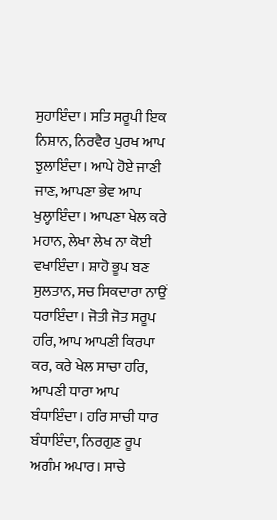ਸੁਹਾਇੰਦਾ। ਸਤਿ ਸਰੂਪੀ ਇਕ ਨਿਸ਼ਾਨ, ਨਿਰਵੈਰ ਪੁਰਖ ਆਪ ਝੁਲਾਇੰਦਾ। ਆਪੇ ਹੋਏ ਜਾਣੀ ਜਾਣ, ਆਪਣਾ ਭੇਵ ਆਪ ਖੁਲ੍ਹਾਇੰਦਾ। ਆਪਣਾ ਖੇਲ ਕਰੇ ਮਹਾਨ, ਲੇਖਾ ਲੇਖ ਨਾ ਕੋਈ ਵਖਾਇੰਦਾ। ਸ਼ਾਹੋ ਭੂਪ ਬਣ ਸੁਲਤਾਨ, ਸਚ ਸਿਕਦਾਰਾ ਨਾਉਂ ਧਰਾਇੰਦਾ। ਜੋਤੀ ਜੋਤ ਸਰੂਪ ਹਰਿ, ਆਪ ਆਪਣੀ ਕਿਰਪਾ ਕਰ, ਕਰੇ ਖੇਲ ਸਾਚਾ ਹਰਿ, ਆਪਣੀ ਧਾਰਾ ਆਪ ਬੰਧਾਇੰਦਾ। ਹਰਿ ਸਾਚੀ ਧਾਰ ਬੰਧਾਇੰਦਾ, ਨਿਰਗੁਣ ਰੂਪ ਅਗੰਮ ਅਪਾਰ। ਸਾਚੇ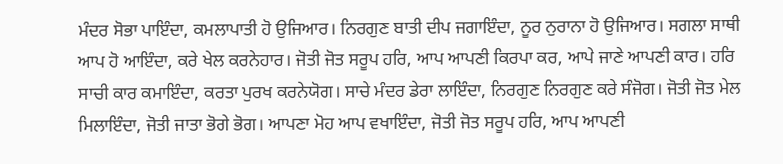ਮੰਦਰ ਸੋਭਾ ਪਾਇੰਦਾ, ਕਮਲਾਪਾਤੀ ਹੋ ਉਜਿਆਰ। ਨਿਰਗੁਣ ਬਾਤੀ ਦੀਪ ਜਗਾਇੰਦਾ, ਨੂਰ ਨੁਰਾਨਾ ਹੋ ਉਜਿਆਰ। ਸਗਲਾ ਸਾਥੀ ਆਪ ਹੋ ਆਇੰਦਾ, ਕਰੇ ਖੇਲ ਕਰਨੇਹਾਰ। ਜੋਤੀ ਜੋਤ ਸਰੂਪ ਹਰਿ, ਆਪ ਆਪਣੀ ਕਿਰਪਾ ਕਰ, ਆਪੇ ਜਾਣੇ ਆਪਣੀ ਕਾਰ। ਹਰਿ ਸਾਚੀ ਕਾਰ ਕਮਾਇੰਦਾ, ਕਰਤਾ ਪੁਰਖ ਕਰਨੇਯੋਗ। ਸਾਚੇ ਮੰਦਰ ਡੇਰਾ ਲਾਇੰਦਾ, ਨਿਰਗੁਣ ਨਿਰਗੁਣ ਕਰੇ ਸੰਜੋਗ। ਜੋਤੀ ਜੋਤ ਮੇਲ ਮਿਲਾਇੰਦਾ, ਜੋਤੀ ਜਾਤਾ ਭੋਗੇ ਭੋਗ। ਆਪਣਾ ਮੋਹ ਆਪ ਵਖਾਇੰਦਾ, ਜੋਤੀ ਜੋਤ ਸਰੂਪ ਹਰਿ, ਆਪ ਆਪਣੀ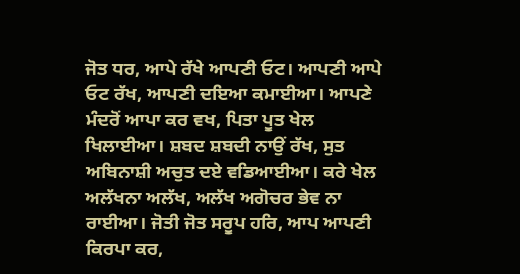ਜੋਤ ਧਰ, ਆਪੇ ਰੱਖੇ ਆਪਣੀ ਓਟ। ਆਪਣੀ ਆਪੇ ਓਟ ਰੱਖ, ਆਪਣੀ ਦਇਆ ਕਮਾਈਆ। ਆਪਣੇ ਮੰਦਰੋਂ ਆਪਾ ਕਰ ਵਖ, ਪਿਤਾ ਪੂਤ ਖੇਲ ਖਿਲਾਈਆ। ਸ਼ਬਦ ਸ਼ਬਦੀ ਨਾਉਂ ਰੱਖ, ਸੁਤ ਅਬਿਨਾਸ਼ੀ ਅਚੁਤ ਦਏ ਵਡਿਆਈਆ। ਕਰੇ ਖੇਲ ਅਲੱਖਨਾ ਅਲੱਖ, ਅਲੱਖ ਅਗੋਚਰ ਭੇਵ ਨਾ ਰਾਈਆ। ਜੋਤੀ ਜੋਤ ਸਰੂਪ ਹਰਿ, ਆਪ ਆਪਣੀ ਕਿਰਪਾ ਕਰ,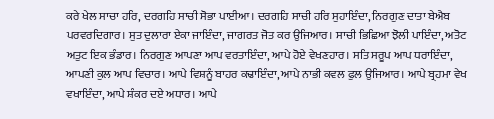ਕਰੇ ਖੇਲ ਸਾਚਾ ਹਰਿ, ਦਰਗਹਿ ਸਾਚੀ ਸੋਭਾ ਪਾਈਆ। ਦਰਗਹਿ ਸਾਚੀ ਹਰਿ ਸੁਹਾਇੰਦਾ, ਨਿਰਗੁਣ ਦਾਤਾ ਬੇਐਬ ਪਰਵਰਦਿਗਾਰ। ਸੁਤ ਦੁਲਾਰਾ ਏਕਾ ਜਾਇੰਦਾ, ਜਾਗਰਤ ਜੋਤ ਕਰ ਉਜਿਆਰ। ਸਾਚੀ ਭਿਛਿਆ ਝੋਲੀ ਪਾਇੰਦਾ, ਅਤੋਟ ਅਤੁਟ ਇਕ ਭੰਡਾਰ। ਨਿਰਗੁਣ ਆਪਣਾ ਆਪ ਵਰਤਾਇੰਦਾ, ਆਪੇ ਹੋਏ ਵੇਖਣਹਾਰ। ਸਤਿ ਸਰੂਪ ਆਪ ਧਰਾਇੰਦਾ, ਆਪਣੀ ਕੁਲ ਆਪ ਵਿਚਾਰ। ਆਪੇ ਵਿਸ਼ਨੂੰ ਬਾਹਰ ਕਢਾਇੰਦਾ, ਆਪੇ ਨਾਭੀ ਕਵਲ ਫੁਲ ਉਜਿਆਰ। ਆਪੇ ਬ੍ਰਹਮਾ ਵੇਖ ਵਖਾਇੰਦਾ, ਆਪੇ ਸ਼ੰਕਰ ਦਏ ਅਧਾਰ। ਆਪੇ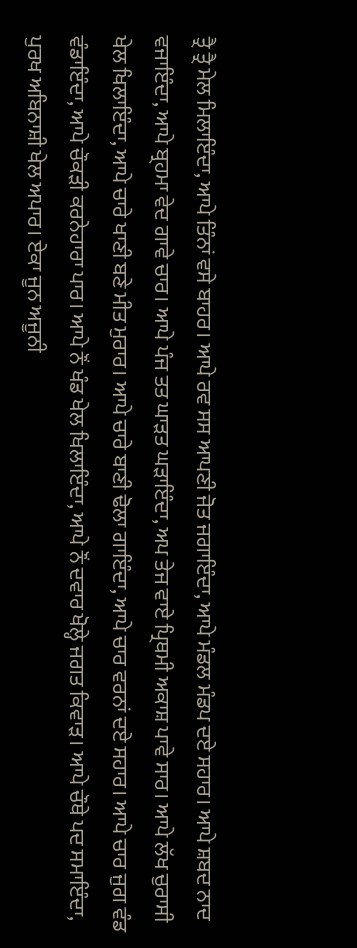ਤ੍ਰੈ ਤ੍ਰੈ ਮੇਲ ਮਿਲਾਇੰਦਾ, ਆਪੇ ਤਿੰਨਾਂ ਵਸੇ ਬਾਹਰ। ਆਪੇ ਰਵ ਸਸ ਆਪਣੀ ਜੋਤ ਜਗਾਇੰਦਾ, ਆਪੇ ਮੰਡਲ ਮੰਡਪ ਦਏ ਸਹਾਰ। ਆਪੇ ਸ਼ਬਦ ਨਾਦ ਵਜਾਇੰਦਾ, ਆਪੇ ਬ੍ਰਹਮਾ ਵੇਦ ਗਾਵੇ ਚਾਰ। ਆਪੇ ਪੰਜ ਤਤ ਘਾੜਤ ਘੜਾਇੰਦਾ, ਅਪ ਤੇਜ ਵਾਏ ਪ੍ਰਿਥਮੀ ਅਕਾਸ਼ ਪਾਵੇ ਸਾਰ। ਆਪੇ ਲੱਖ ਚੁਰਾਸੀ ਖੇਲ ਖਿਲਾਇੰਦਾ, ਆਪੇ ਚਾਰੇ ਖਾਣੀ ਬਣੇ ਮੀਤ ਮੁਰਾਰ। ਆਪੇ ਚਾਰੇ ਬਾਣੀ ਢੋਲਾ ਗਾਇੰਦਾ, ਆਪੇ ਚਾਰ ਵਰਨਾਂ ਦਏ ਸਹਾਰ। ਆਪੇ ਚਾਰ ਜੁਗ ਵੰਡ ਵੰਡਾਇੰਦਾ, ਆਪੇ ਚੌਕੜੀ ਕਰਨੇਹਾਰਾ ਪਾਰ। ਆਪੇ ਨੌਂ ਖੰਡ ਖੇਲ ਖਿਲਾਇੰਦਾ, ਆਪੇ ਨੌਂ ਦਵਾਰ ਖੋਲ੍ਹੇ ਜਗਤ ਕਿਵਾੜ। ਆਪੇ ਚੌਥੇ ਪਦ ਸਮਾਇੰਦਾ, ਪੁਰਖ ਅਬਿਨਾਸ਼ੀ ਖੇਲ ਅਪਾਰ। ਏਕਾ ਜੂਨ ਅਜੂਨੀ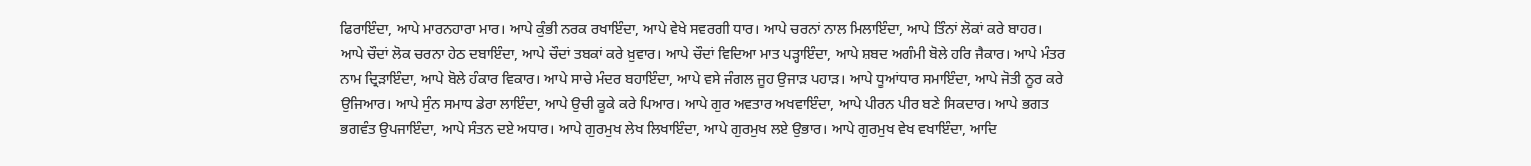ਫਿਰਾਇੰਦਾ, ਆਪੇ ਮਾਰਨਹਾਰਾ ਮਾਰ। ਆਪੇ ਕੁੰਭੀ ਨਰਕ ਰਖਾਇੰਦਾ, ਆਪੇ ਵੇਖੇ ਸਵਰਗੀ ਧਾਰ। ਆਪੇ ਚਰਨਾਂ ਨਾਲ ਮਿਲਾਇੰਦਾ, ਆਪੇ ਤਿੰਨਾਂ ਲੋਕਾਂ ਕਰੇ ਬਾਹਰ। ਆਪੇ ਚੌਦਾਂ ਲੋਕ ਚਰਨਾ ਹੇਠ ਦਬਾਇੰਦਾ, ਆਪੇ ਚੌਦਾਂ ਤਬਕਾਂ ਕਰੇ ਖ਼ੁਵਾਰ। ਆਪੇ ਚੌਦਾਂ ਵਿਦਿਆ ਮਾਤ ਪੜ੍ਹਾਇੰਦਾ, ਆਪੇ ਸ਼ਬਦ ਅਗੰਮੀ ਬੋਲੇ ਹਰਿ ਜੈਕਾਰ। ਆਪੇ ਮੰਤਰ ਨਾਮ ਦ੍ਰਿੜਾਇੰਦਾ, ਆਪੇ ਬੋਲੇ ਹੰਕਾਰ ਵਿਕਾਰ। ਆਪੇ ਸਾਚੇ ਮੰਦਰ ਬਹਾਇੰਦਾ, ਆਪੇ ਵਸੇ ਜੰਗਲ ਜੂਹ ਉਜਾੜ ਪਹਾੜ। ਆਪੇ ਧੂਆਂਧਾਰ ਸਮਾਇੰਦਾ, ਆਪੇ ਜੋਤੀ ਨੂਰ ਕਰੇ ਉਜਿਆਰ। ਆਪੇ ਸੁੰਨ ਸਮਾਧ ਡੇਰਾ ਲਾਇੰਦਾ, ਆਪੇ ਉਚੀ ਕੂਕੇ ਕਰੇ ਪਿਆਰ। ਆਪੇ ਗੁਰ ਅਵਤਾਰ ਅਖਵਾਇੰਦਾ, ਆਪੇ ਪੀਰਨ ਪੀਰ ਬਣੇ ਸਿਕਦਾਰ। ਆਪੇ ਭਗਤ ਭਗਵੰਤ ਉਪਜਾਇੰਦਾ, ਆਪੇ ਸੰਤਨ ਦਏ ਅਧਾਰ। ਆਪੇ ਗੁਰਮੁਖ ਲੇਖ ਲਿਖਾਇੰਦਾ, ਆਪੇ ਗੁਰਮੁਖ ਲਏ ਉਭਾਰ। ਆਪੇ ਗੁਰਮੁਖ ਵੇਖ ਵਖਾਇੰਦਾ, ਆਦਿ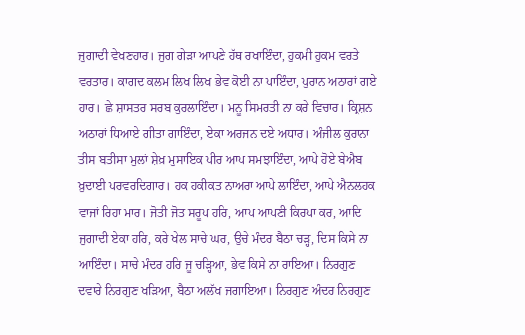ਜੁਗਾਦੀ ਵੇਖਣਹਾਰ। ਜੁਗ ਗੇੜਾ ਆਪਣੇ ਹੱਥ ਰਖਾਇੰਦਾ, ਹੁਕਮੀ ਹੁਕਮ ਵਰਤੇ ਵਰਤਾਰ। ਕਾਗਦ ਕਲਮ ਲਿਖ ਲਿਖ ਭੇਵ ਕੋਈ ਨਾ ਪਾਇੰਦਾ, ਪੁਰਾਨ ਅਠਾਰਾਂ ਗਏ ਹਾਰ। ਛੇ ਸ਼ਾਸਤਰ ਸਰਬ ਕੁਰਲਾਇੰਦਾ। ਮਨੂ ਸਿਮਰਤੀ ਨਾ ਕਰੇ ਵਿਚਾਰ। ਕ੍ਰਿਸ਼ਨ ਅਠਾਰਾਂ ਧਿਆਏ ਗੀਤਾ ਗਾਇੰਦਾ, ਏਕਾ ਅਰਜਨ ਦਏ ਅਧਾਰ। ਅੰਜੀਲ ਕੁਰਾਨਾ ਤੀਸ ਬਤੀਸਾ ਮੁਲਾਂ ਸ਼ੇਖ਼ ਮੁਸਾਇਕ ਪੀਰ ਆਪ ਸਮਝਾਇੰਦਾ, ਆਪੇ ਹੋਏ ਬੇਐਬ ਖ਼ੁਦਾਈ ਪਰਵਰਦਿਗਾਰ। ਹਕ ਹਕੀਕਤ ਨਾਅਰਾ ਆਪੇ ਲਾਇੰਦਾ, ਆਪੇ ਐਨਲਹਕ ਵਾਜਾਂ ਰਿਹਾ ਮਾਰ। ਜੋਤੀ ਜੋਤ ਸਰੂਪ ਹਰਿ, ਆਪ ਆਪਣੀ ਕਿਰਪਾ ਕਰ, ਆਦਿ ਜੁਗਾਦੀ ਏਕਾ ਹਰਿ, ਕਰੇ ਖੇਲ ਸਾਚੇ ਘਰ, ਉਚੇ ਮੰਦਰ ਬੈਠਾ ਚੜ੍ਹ, ਦਿਸ ਕਿਸੇ ਨਾ ਆਇੰਦਾ। ਸਾਚੇ ਮੰਦਰ ਹਰਿ ਜੂ ਚੜ੍ਹਿਆ, ਭੇਵ ਕਿਸੇ ਨਾ ਰਾਇਆ। ਨਿਰਗੁਣ ਦਵਾਰੇ ਨਿਰਗੁਣ ਖੜਿਆ, ਬੈਠਾ ਅਲੱਖ ਜਗਾਇਆ। ਨਿਰਗੁਣ ਅੰਦਰ ਨਿਰਗੁਣ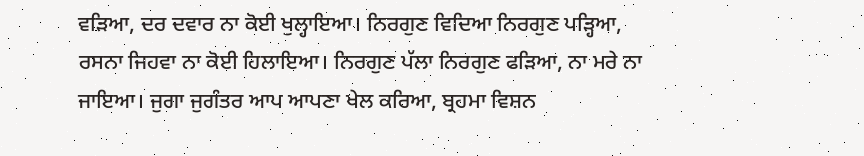ਵੜਿਆ, ਦਰ ਦਵਾਰ ਨਾ ਕੋਈ ਖੁਲ੍ਹਾਇਆ। ਨਿਰਗੁਣ ਵਿਦਿਆ ਨਿਰਗੁਣ ਪੜ੍ਹਿਆ, ਰਸਨਾ ਜਿਹਵਾ ਨਾ ਕੋਈ ਹਿਲਾਇਆ। ਨਿਰਗੁਣ ਪੱਲਾ ਨਿਰਗੁਣ ਫੜਿਆ, ਨਾ ਮਰੇ ਨਾ ਜਾਇਆ। ਜੁਗਾ ਜੁਗੰਤਰ ਆਪ ਆਪਣਾ ਖੇਲ ਕਰਿਆ, ਬ੍ਰਹਮਾ ਵਿਸ਼ਨ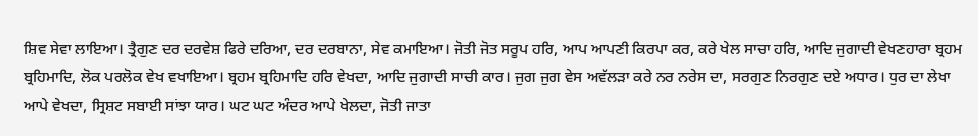ਸ਼ਿਵ ਸੇਵਾ ਲਾਇਆ। ਤ੍ਰੈਗੁਣ ਦਰ ਦਰਵੇਸ਼ ਫਿਰੇ ਦਰਿਆ, ਦਰ ਦਰਬਾਨਾ, ਸੇਵ ਕਮਾਇਆ। ਜੋਤੀ ਜੋਤ ਸਰੂਪ ਹਰਿ, ਆਪ ਆਪਣੀ ਕਿਰਪਾ ਕਰ, ਕਰੇ ਖੇਲ ਸਾਚਾ ਹਰਿ, ਆਦਿ ਜੁਗਾਦੀ ਵੇਖਣਹਾਰਾ ਬ੍ਰਹਮ ਬ੍ਰਹਿਮਾਦਿ, ਲੋਕ ਪਰਲੋਕ ਵੇਖ ਵਖਾਇਆ। ਬ੍ਰਹਮ ਬ੍ਰਹਿਮਾਦਿ ਹਰਿ ਵੇਖਦਾ, ਆਦਿ ਜੁਗਾਦੀ ਸਾਚੀ ਕਾਰ। ਜੁਗ ਜੁਗ ਵੇਸ ਅਵੱਲੜਾ ਕਰੇ ਨਰ ਨਰੇਸ ਦਾ, ਸਰਗੁਣ ਨਿਰਗੁਣ ਦਏ ਅਧਾਰ। ਧੁਰ ਦਾ ਲੇਖਾ ਆਪੇ ਵੇਖਦਾ, ਸ੍ਰਿਸ਼ਟ ਸਬਾਈ ਸਾਂਝਾ ਯਾਰ। ਘਟ ਘਟ ਅੰਦਰ ਆਪੇ ਖੇਲਦਾ, ਜੋਤੀ ਜਾਤਾ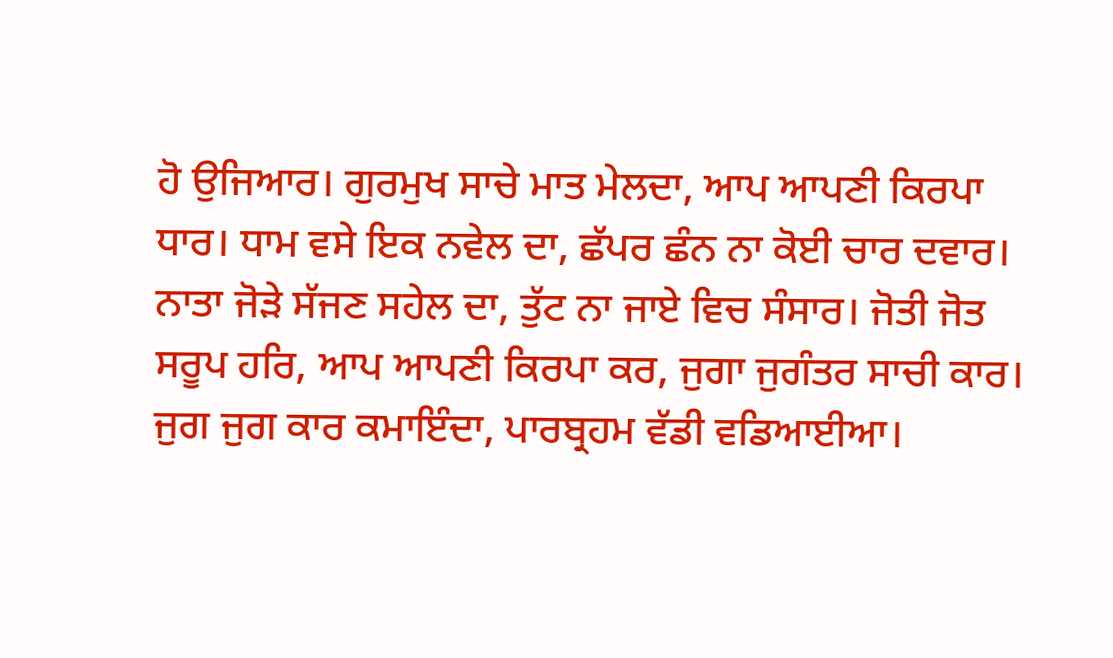ਹੋ ਉਜਿਆਰ। ਗੁਰਮੁਖ ਸਾਚੇ ਮਾਤ ਮੇਲਦਾ, ਆਪ ਆਪਣੀ ਕਿਰਪਾ ਧਾਰ। ਧਾਮ ਵਸੇ ਇਕ ਨਵੇਲ ਦਾ, ਛੱਪਰ ਛੰਨ ਨਾ ਕੋਈ ਚਾਰ ਦਵਾਰ। ਨਾਤਾ ਜੋੜੇ ਸੱਜਣ ਸਹੇਲ ਦਾ, ਤੁੱਟ ਨਾ ਜਾਏ ਵਿਚ ਸੰਸਾਰ। ਜੋਤੀ ਜੋਤ ਸਰੂਪ ਹਰਿ, ਆਪ ਆਪਣੀ ਕਿਰਪਾ ਕਰ, ਜੁਗਾ ਜੁਗੰਤਰ ਸਾਚੀ ਕਾਰ। ਜੁਗ ਜੁਗ ਕਾਰ ਕਮਾਇੰਦਾ, ਪਾਰਬ੍ਰਹਮ ਵੱਡੀ ਵਡਿਆਈਆ।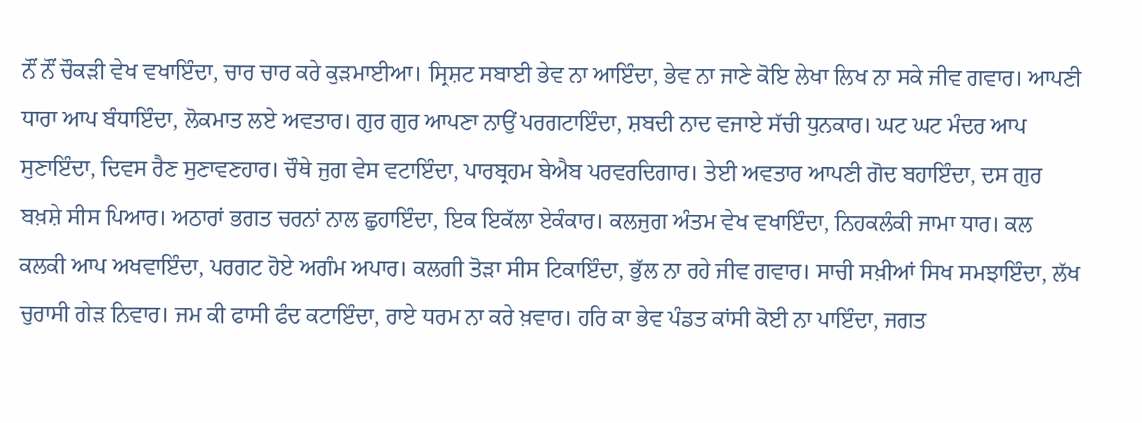ਨੌਂ ਨੌਂ ਚੌਕੜੀ ਵੇਖ ਵਖਾਇੰਦਾ, ਚਾਰ ਚਾਰ ਕਰੇ ਕੁੜਮਾਈਆ। ਸ੍ਰਿਸ਼ਟ ਸਬਾਈ ਭੇਵ ਨਾ ਆਇੰਦਾ, ਭੇਵ ਨਾ ਜਾਣੇ ਕੋਇ ਲੇਖਾ ਲਿਖ ਨਾ ਸਕੇ ਜੀਵ ਗਵਾਰ। ਆਪਣੀ ਧਾਰਾ ਆਪ ਬੰਧਾਇੰਦਾ, ਲੋਕਮਾਤ ਲਏ ਅਵਤਾਰ। ਗੁਰ ਗੁਰ ਆਪਣਾ ਨਾਉਂ ਪਰਗਟਾਇੰਦਾ, ਸ਼ਬਦੀ ਨਾਦ ਵਜਾਏ ਸੱਚੀ ਧੁਨਕਾਰ। ਘਟ ਘਟ ਮੰਦਰ ਆਪ ਸੁਣਾਇੰਦਾ, ਦਿਵਸ ਰੈਣ ਸੁਣਾਵਣਹਾਰ। ਚੌਥੇ ਜੁਗ ਵੇਸ ਵਟਾਇੰਦਾ, ਪਾਰਬ੍ਰਹਮ ਬੇਐਬ ਪਰਵਰਦਿਗਾਰ। ਤੇਈ ਅਵਤਾਰ ਆਪਣੀ ਗੋਦ ਬਹਾਇੰਦਾ, ਦਸ ਗੁਰ ਬਖ਼ਸ਼ੇ ਸੀਸ ਪਿਆਰ। ਅਠਾਰਾਂ ਭਗਤ ਚਰਨਾਂ ਨਾਲ ਛੁਹਾਇੰਦਾ, ਇਕ ਇਕੱਲਾ ਏਕੰਕਾਰ। ਕਲਜੁਗ ਅੰਤਮ ਵੇਖ ਵਖਾਇੰਦਾ, ਨਿਹਕਲੰਕੀ ਜਾਮਾ ਧਾਰ। ਕਲ ਕਲਕੀ ਆਪ ਅਖਵਾਇੰਦਾ, ਪਰਗਟ ਹੋਏ ਅਗੰਮ ਅਪਾਰ। ਕਲਗੀ ਤੋੜਾ ਸੀਸ ਟਿਕਾਇੰਦਾ, ਭੁੱਲ ਨਾ ਰਹੇ ਜੀਵ ਗਵਾਰ। ਸਾਚੀ ਸਖ਼ੀਆਂ ਸਿਖ ਸਮਝਾਇੰਦਾ, ਲੱਖ ਚੁਰਾਸੀ ਗੇੜ ਨਿਵਾਰ। ਜਮ ਕੀ ਫਾਸੀ ਫੰਦ ਕਟਾਇੰਦਾ, ਰਾਏ ਧਰਮ ਨਾ ਕਰੇ ਖ਼ਵਾਰ। ਹਰਿ ਕਾ ਭੇਵ ਪੰਡਤ ਕਾਂਸੀ ਕੋਈ ਨਾ ਪਾਇੰਦਾ, ਜਗਤ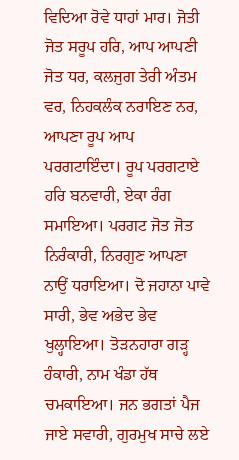ਵਿਦਿਆ ਰੋਵੇ ਧਾਹਾਂ ਮਾਰ। ਜੋਤੀ ਜੋਤ ਸਰੂਪ ਹਰਿ, ਆਪ ਆਪਣੀ ਜੋਤ ਧਰ, ਕਲਜੁਗ ਤੇਰੀ ਅੰਤਮ ਵਰ, ਨਿਹਕਲੰਕ ਨਰਾਇਣ ਨਰ, ਆਪਣਾ ਰੂਪ ਆਪ ਪਰਗਟਾਇੰਦਾ। ਰੂਪ ਪਰਗਟਾਏ ਹਰਿ ਬਨਵਾਰੀ, ਏਕਾ ਰੰਗ ਸਮਾਇਆ। ਪਰਗਟ ਜੋਤ ਜੋਤ ਨਿਰੰਕਾਰੀ, ਨਿਰਗੁਣ ਆਪਣਾ ਨਾਉਂ ਧਰਾਇਆ। ਦੋ ਜਹਾਨਾ ਪਾਵੇ ਸਾਰੀ, ਭੇਵ ਅਭੇਦ ਭੇਵ ਖੁਲ੍ਹਾਇਆ। ਤੋੜਨਹਾਰਾ ਗੜ੍ਹ ਹੰਕਾਰੀ, ਨਾਮ ਖੰਡਾ ਹੱਥ ਚਮਕਾਇਆ। ਜਨ ਭਗਤਾਂ ਪੈਜ ਜਾਏ ਸਵਾਰੀ, ਗੁਰਮੁਖ ਸਾਚੇ ਲਏ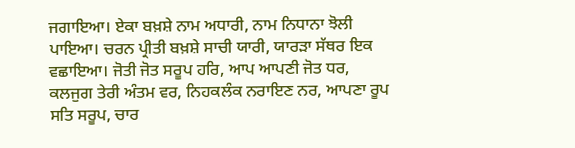ਜਗਾਇਆ। ਏਕਾ ਬਖ਼ਸ਼ੇ ਨਾਮ ਅਧਾਰੀ, ਨਾਮ ਨਿਧਾਨਾ ਝੋਲੀ ਪਾਇਆ। ਚਰਨ ਪ੍ਰੀਤੀ ਬਖ਼ਸ਼ੇ ਸਾਚੀ ਯਾਰੀ, ਯਾਰੜਾ ਸੱਥਰ ਇਕ ਵਛਾਇਆ। ਜੋਤੀ ਜੋਤ ਸਰੂਪ ਹਰਿ, ਆਪ ਆਪਣੀ ਜੋਤ ਧਰ, ਕਲਜੁਗ ਤੇਰੀ ਅੰਤਮ ਵਰ, ਨਿਹਕਲੰਕ ਨਰਾਇਣ ਨਰ, ਆਪਣਾ ਰੂਪ ਸਤਿ ਸਰੂਪ, ਚਾਰ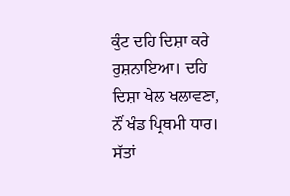ਕੁੰਟ ਦਹਿ ਦਿਸ਼ਾ ਕਰੇ ਰੁਸ਼ਨਾਇਆ। ਦਹਿ ਦਿਸ਼ਾ ਖੇਲ ਖਲਾਵਣਾ, ਨੌਂ ਖੰਡ ਪ੍ਰਿਥਮੀ ਧਾਰ। ਸੱਤਾਂ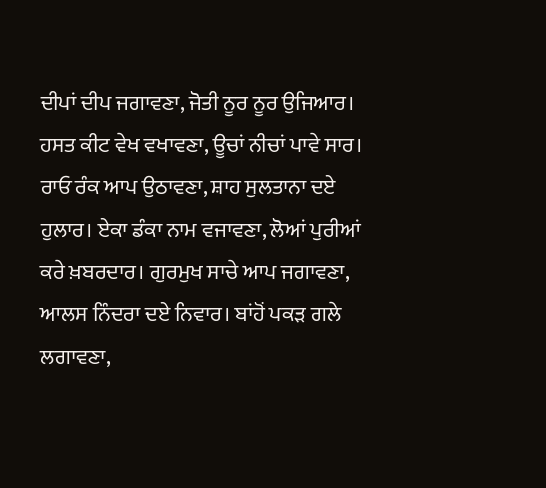ਦੀਪਾਂ ਦੀਪ ਜਗਾਵਣਾ, ਜੋਤੀ ਨੂਰ ਨੂਰ ਉਜਿਆਰ। ਹਸਤ ਕੀਟ ਵੇਖ ਵਖਾਵਣਾ, ਊਚਾਂ ਨੀਚਾਂ ਪਾਵੇ ਸਾਰ। ਰਾਓ ਰੰਕ ਆਪ ਉਠਾਵਣਾ, ਸ਼ਾਹ ਸੁਲਤਾਨਾ ਦਏ ਹੁਲਾਰ। ਏਕਾ ਡੰਕਾ ਨਾਮ ਵਜਾਵਣਾ, ਲੋਆਂ ਪੁਰੀਆਂ ਕਰੇ ਖ਼ਬਰਦਾਰ। ਗੁਰਮੁਖ ਸਾਚੇ ਆਪ ਜਗਾਵਣਾ, ਆਲਸ ਨਿੰਦਰਾ ਦਏ ਨਿਵਾਰ। ਬਾਂਹੋਂ ਪਕੜ ਗਲੇ ਲਗਾਵਣਾ,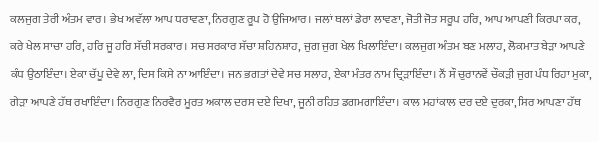ਕਲਜੁਗ ਤੇਰੀ ਅੰਤਮ ਵਾਰ। ਭੇਖ ਅਵੱਲਾ ਆਪ ਧਰਾਵਣਾ, ਨਿਰਗੁਣ ਰੂਪ ਹੋ ਉਜਿਆਰ। ਜਲਾਂ ਥਲਾਂ ਡੇਰਾ ਲਾਵਣਾ, ਜੋਤੀ ਜੋਤ ਸਰੂਪ ਹਰਿ, ਆਪ ਆਪਣੀ ਕਿਰਪਾ ਕਰ, ਕਰੇ ਖੇਲ ਸਾਚਾ ਹਰਿ, ਹਰਿ ਜੂ ਹਰਿ ਸੱਚੀ ਸਰਕਾਰ। ਸਚ ਸਰਕਾਰ ਸੱਚਾ ਸ਼ਹਿਨਸ਼ਾਹ, ਜੁਗ ਜੁਗ ਖੇਲ ਖਿਲਾਇੰਦਾ। ਕਲਜੁਗ ਅੰਤਮ ਬਣ ਮਲਾਹ, ਲੋਕਮਾਤ ਬੇੜਾ ਆਪਣੇ ਕੰਧ ਉਠਾਇੰਦਾ। ਏਕਾ ਚੱਪੂ ਦੇਵੇ ਲਾ, ਦਿਸ ਕਿਸੇ ਨਾ ਆਇੰਦਾ। ਜਨ ਭਗਤਾਂ ਦੇਵੇ ਸਚ ਸਲਾਹ, ਏਕਾ ਮੰਤਰ ਨਾਮ ਦ੍ਰਿੜਾਇੰਦਾ। ਨੌਂ ਸੌ ਚੁਰਾਨਵੇਂ ਚੌਕੜੀ ਜੁਗ ਪੰਧ ਰਿਹਾ ਮੁਕਾ, ਗੇੜਾ ਆਪਣੇ ਹੱਥ ਰਖਾਇੰਦਾ। ਨਿਰਗੁਣ ਨਿਰਵੈਰ ਮੂਰਤ ਅਕਾਲ ਦਰਸ ਦਏ ਦਿਖਾ, ਜੂਨੀ ਰਹਿਤ ਡਗਮਗਾਇੰਦਾ। ਕਾਲ ਮਹਾਂਕਾਲ ਦਰ ਦਏ ਦੁਰਕਾ, ਸਿਰ ਆਪਣਾ ਹੱਥ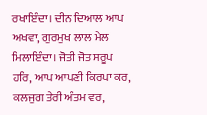ਰਖਾਇੰਦਾ। ਦੀਨ ਦਿਆਲ ਆਪ ਅਖਵਾ, ਗੁਰਮੁਖ ਲਾਲ ਮੇਲ ਮਿਲਾਇੰਦਾ। ਜੋਤੀ ਜੋਤ ਸਰੂਪ ਹਰਿ, ਆਪ ਆਪਣੀ ਕਿਰਪਾ ਕਰ, ਕਲਜੁਗ ਤੇਰੀ ਅੰਤਮ ਵਰ,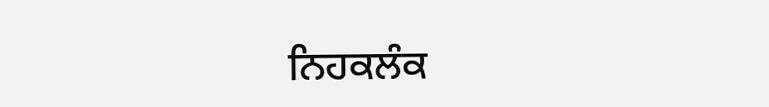ਨਿਹਕਲੰਕ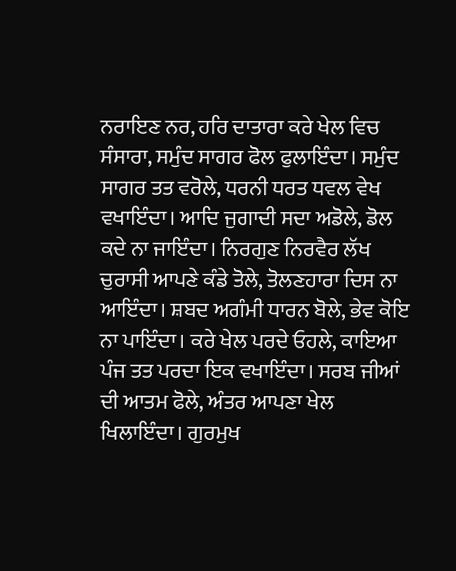ਨਰਾਇਣ ਨਰ, ਹਰਿ ਦਾਤਾਰਾ ਕਰੇ ਖੇਲ ਵਿਚ ਸੰਸਾਰਾ, ਸਮੁੰਦ ਸਾਗਰ ਫੋਲ ਫੁਲਾਇੰਦਾ। ਸਮੁੰਦ ਸਾਗਰ ਤਤ ਵਰੋਲੇ, ਧਰਨੀ ਧਰਤ ਧਵਲ ਵੇਖ ਵਖਾਇੰਦਾ। ਆਦਿ ਜੁਗਾਦੀ ਸਦਾ ਅਡੋਲੇ, ਡੋਲ ਕਦੇ ਨਾ ਜਾਇੰਦਾ। ਨਿਰਗੁਣ ਨਿਰਵੈਰ ਲੱਖ ਚੁਰਾਸੀ ਆਪਣੇ ਕੰਡੇ ਤੋਲੇ, ਤੋਲਣਹਾਰਾ ਦਿਸ ਨਾ ਆਇੰਦਾ। ਸ਼ਬਦ ਅਗੰਮੀ ਧਾਰਨ ਬੋਲੇ, ਭੇਵ ਕੋਇ ਨਾ ਪਾਇੰਦਾ। ਕਰੇ ਖੇਲ ਪਰਦੇ ਓਹਲੇ, ਕਾਇਆ ਪੰਜ ਤਤ ਪਰਦਾ ਇਕ ਵਖਾਇੰਦਾ। ਸਰਬ ਜੀਆਂ ਦੀ ਆਤਮ ਫੋਲੇ, ਅੰਤਰ ਆਪਣਾ ਖੇਲ ਖਿਲਾਇੰਦਾ। ਗੁਰਮੁਖ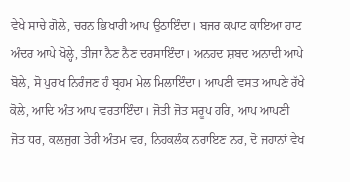ਵੇਖੇ ਸਾਚੇ ਗੋਲੇ, ਚਰਨ ਭਿਖਾਰੀ ਆਪ ਉਠਾਇੰਦਾ। ਬਜਰ ਕਪਾਟ ਕਾਇਆ ਹਾਟ ਅੰਦਰ ਆਪੇ ਖੋਲ੍ਹੇ, ਤੀਜਾ ਨੈਣ ਨੈਣ ਦਰਸਾਇੰਦਾ। ਅਨਹਦ ਸ਼ਬਦ ਅਨਾਦੀ ਆਪੇ ਬੋਲੇ, ਸੋ ਪੁਰਖ ਨਿਰੰਜਣ ਹੰ ਬ੍ਰਹਮ ਮੇਲ ਮਿਲਾਇੰਦਾ। ਆਪਣੀ ਵਸਤ ਆਪਣੇ ਰੱਖੇ ਕੋਲੇ, ਆਦਿ ਅੰਤ ਆਪ ਵਰਤਾਇੰਦਾ। ਜੋਤੀ ਜੋਤ ਸਰੂਪ ਹਰਿ, ਆਪ ਆਪਣੀ ਜੋਤ ਧਰ, ਕਲਜੁਗ ਤੇਰੀ ਅੰਤਮ ਵਰ, ਨਿਹਕਲੰਕ ਨਰਾਇਣ ਨਰ, ਦੋ ਜਹਾਨਾਂ ਵੇਖ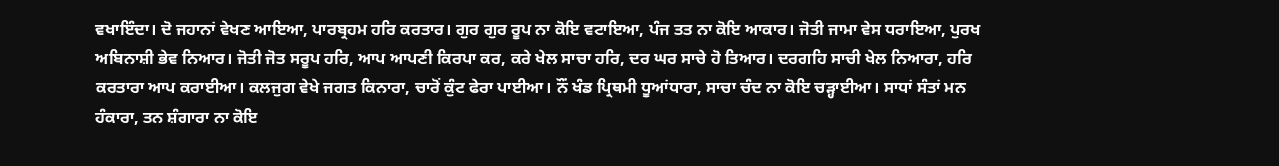ਵਖਾਇੰਦਾ। ਦੋ ਜਹਾਨਾਂ ਵੇਖਣ ਆਇਆ, ਪਾਰਬ੍ਰਹਮ ਹਰਿ ਕਰਤਾਰ। ਗੁਰ ਗੁਰ ਰੂਪ ਨਾ ਕੋਇ ਵਟਾਇਆ, ਪੰਜ ਤਤ ਨਾ ਕੋਇ ਆਕਾਰ। ਜੋਤੀ ਜਾਮਾ ਵੇਸ ਧਰਾਇਆ, ਪੁਰਖ ਅਬਿਨਾਸ਼ੀ ਭੇਵ ਨਿਆਰ। ਜੋਤੀ ਜੋਤ ਸਰੂਪ ਹਰਿ, ਆਪ ਆਪਣੀ ਕਿਰਪਾ ਕਰ, ਕਰੇ ਖੇਲ ਸਾਚਾ ਹਰਿ, ਦਰ ਘਰ ਸਾਚੇ ਹੋ ਤਿਆਰ। ਦਰਗਹਿ ਸਾਚੀ ਖੇਲ ਨਿਆਰਾ, ਹਰਿ ਕਰਤਾਰਾ ਆਪ ਕਰਾਈਆ। ਕਲਜੁਗ ਵੇਖੇ ਜਗਤ ਕਿਨਾਰਾ, ਚਾਰੋਂ ਕੁੰਟ ਫੇਰਾ ਪਾਈਆ। ਨੌਂ ਖੰਡ ਪ੍ਰਿਥਮੀ ਧੂਆਂਧਾਰਾ, ਸਾਚਾ ਚੰਦ ਨਾ ਕੋਇ ਚੜ੍ਹਾਈਆ। ਸਾਧਾਂ ਸੰਤਾਂ ਮਨ ਹੰਕਾਰਾ, ਤਨ ਸ਼ੰਗਾਰਾ ਨਾ ਕੋਇ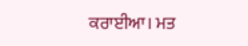ਕਰਾਈਆ। ਮਤ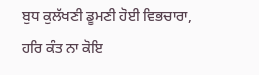ਬੁਧ ਕੁਲੱਖਣੀ ਡੂਮਣੀ ਹੋਈ ਵਿਭਚਾਰਾ, ਹਰਿ ਕੰਤ ਨਾ ਕੋਇ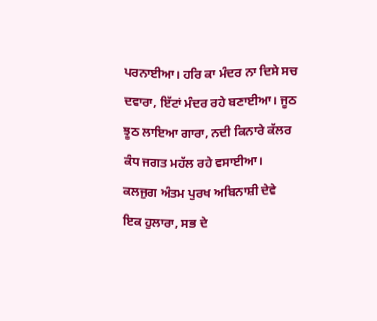ਪਰਨਾਈਆ। ਹਰਿ ਕਾ ਮੰਦਰ ਨਾ ਦਿਸੇ ਸਚ ਦਵਾਰਾ, ਇੱਟਾਂ ਮੰਦਰ ਰਹੇ ਬਣਾਈਆ। ਜੂਠ ਝੂਠ ਲਾਇਆ ਗਾਰਾ, ਨਦੀ ਕਿਨਾਰੇ ਕੱਲਰ ਕੰਧ ਜਗਤ ਮਹੱਲ ਰਹੇ ਵਸਾਈਆ। ਕਲਜੁਗ ਅੰਤਮ ਪੁਰਖ ਅਬਿਨਾਸ਼ੀ ਦੇਵੇ ਇਕ ਹੁਲਾਰਾ, ਸਭ ਦੇ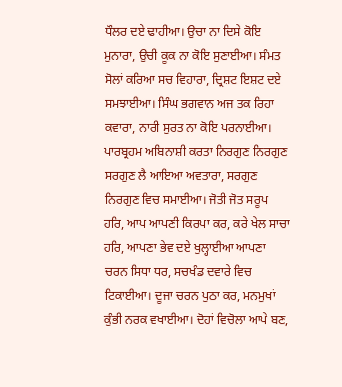ਧੌਲਰ ਦਏ ਢਾਹੀਆ। ਉਚਾ ਨਾ ਦਿਸੇ ਕੋਇ ਮੁਨਾਰਾ, ਉਚੀ ਕੂਕ ਨਾ ਕੋਇ ਸੁਣਾਈਆ। ਸੰਮਤ ਸੋਲਾਂ ਕਰਿਆ ਸਚ ਵਿਹਾਰਾ, ਦ੍ਰਿਸ਼ਟ ਇਸ਼ਟ ਦਏ ਸਮਝਾਈਆ। ਸਿੰਘ ਭਗਵਾਨ ਅਜ ਤਕ ਰਿਹਾ ਕਵਾਰਾ, ਨਾਰੀ ਸੁਰਤ ਨਾ ਕੋਇ ਪਰਨਾਈਆ। ਪਾਰਬ੍ਰਹਮ ਅਬਿਨਾਸ਼ੀ ਕਰਤਾ ਨਿਰਗੁਣ ਨਿਰਗੁਣ ਸਰਗੁਣ ਲੈ ਆਇਆ ਅਵਤਾਰਾ, ਸਰਗੁਣ ਨਿਰਗੁਣ ਵਿਚ ਸਮਾਈਆ। ਜੋਤੀ ਜੋਤ ਸਰੂਪ ਹਰਿ, ਆਪ ਆਪਣੀ ਕਿਰਪਾ ਕਰ, ਕਰੇ ਖੇਲ ਸਾਚਾ ਹਰਿ, ਆਪਣਾ ਭੇਵ ਦਏ ਖੁਲ੍ਹਾਈਆ ਆਪਣਾ ਚਰਨ ਸਿਧਾ ਧਰ, ਸਚਖੰਡ ਦਵਾਰੇ ਵਿਚ ਟਿਕਾਈਆ। ਦੂਜਾ ਚਰਨ ਪੁਠਾ ਕਰ, ਮਨਮੁਖਾਂ ਕੁੰਭੀ ਨਰਕ ਵਖਾਈਆ। ਦੋਹਾਂ ਵਿਚੋਲਾ ਆਪੇ ਬਣ,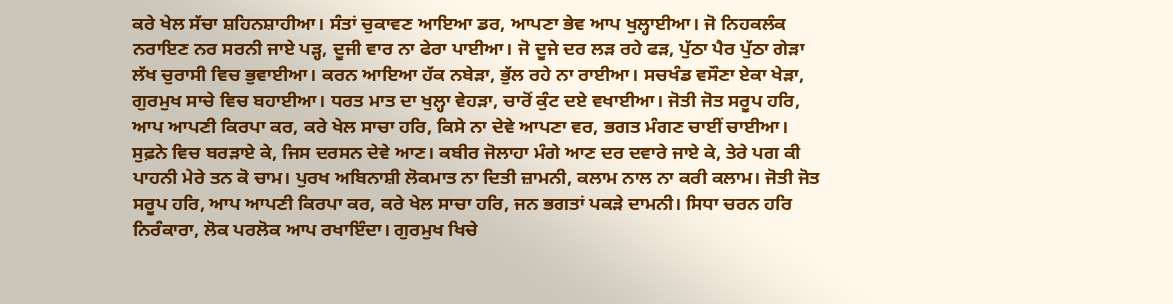ਕਰੇ ਖੇਲ ਸੱਚਾ ਸ਼ਹਿਨਸ਼ਾਹੀਆ। ਸੰਤਾਂ ਚੁਕਾਵਣ ਆਇਆ ਡਰ, ਆਪਣਾ ਭੇਵ ਆਪ ਖੁਲ੍ਹਾਈਆ। ਜੋ ਨਿਹਕਲੰਕ ਨਰਾਇਣ ਨਰ ਸਰਨੀ ਜਾਏ ਪੜ੍ਹ, ਦੂਜੀ ਵਾਰ ਨਾ ਫੇਰਾ ਪਾਈਆ। ਜੋ ਦੂਜੇ ਦਰ ਲੜ ਰਹੇ ਫੜ, ਪੁੱਠਾ ਪੈਰ ਪੁੱਠਾ ਗੇੜਾ ਲੱਖ ਚੁਰਾਸੀ ਵਿਚ ਭੁਵਾਈਆ। ਕਰਨ ਆਇਆ ਹੱਕ ਨਬੇੜਾ, ਭੁੱਲ ਰਹੇ ਨਾ ਰਾਈਆ। ਸਚਖੰਡ ਵਸੌਣਾ ਏਕਾ ਖੇੜਾ, ਗੁਰਮੁਖ ਸਾਚੇ ਵਿਚ ਬਹਾਈਆ। ਧਰਤ ਮਾਤ ਦਾ ਖੁਲ੍ਹਾ ਵੇਹੜਾ, ਚਾਰੋਂ ਕੁੰਟ ਦਏ ਵਖਾਈਆ। ਜੋਤੀ ਜੋਤ ਸਰੂਪ ਹਰਿ, ਆਪ ਆਪਣੀ ਕਿਰਪਾ ਕਰ, ਕਰੇ ਖੇਲ ਸਾਚਾ ਹਰਿ, ਕਿਸੇ ਨਾ ਦੇਵੇ ਆਪਣਾ ਵਰ, ਭਗਤ ਮੰਗਣ ਚਾਈਂ ਚਾਈਆ। ਸੁਫ਼ਨੇ ਵਿਚ ਬਰੜਾਏ ਕੇ, ਜਿਸ ਦਰਸਨ ਦੇਵੇ ਆਣ। ਕਬੀਰ ਜੋਲਾਹਾ ਮੰਗੇ ਆਣ ਦਰ ਦਵਾਰੇ ਜਾਏ ਕੇ, ਤੇਰੇ ਪਗ ਕੀ ਪਾਹਨੀ ਮੇਰੇ ਤਨ ਕੋ ਚਾਮ। ਪੁਰਖ ਅਬਿਨਾਸ਼ੀ ਲੋਕਮਾਤ ਨਾ ਦਿਤੀ ਜ਼ਾਮਨੀ, ਕਲਾਮ ਨਾਲ ਨਾ ਕਰੀ ਕਲਾਮ। ਜੋਤੀ ਜੋਤ ਸਰੂਪ ਹਰਿ, ਆਪ ਆਪਣੀ ਕਿਰਪਾ ਕਰ, ਕਰੇ ਖੇਲ ਸਾਚਾ ਹਰਿ, ਜਨ ਭਗਤਾਂ ਪਕੜੇ ਦਾਮਨੀ। ਸਿਧਾ ਚਰਨ ਹਰਿ ਨਿਰੰਕਾਰਾ, ਲੋਕ ਪਰਲੋਕ ਆਪ ਰਖਾਇੰਦਾ। ਗੁਰਮੁਖ ਖਿਚੇ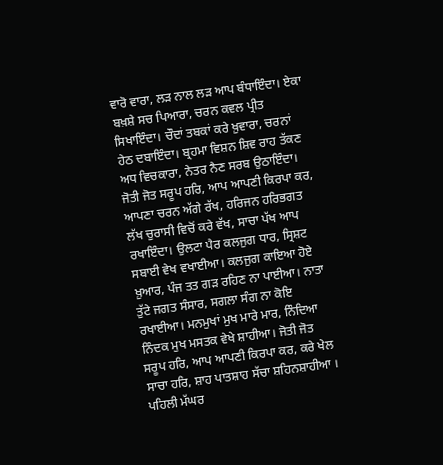ਵਾਰੋ ਵਾਰਾ, ਲੜ ਨਾਲ ਲੜ ਆਪ ਬੰਧਾਇੰਦਾ। ਏਕਾ ਬਖ਼ਸ਼ੇ ਸਚ ਪਿਆਰਾ, ਚਰਨ ਕਵਲ ਪ੍ਰੀਤ ਸਿਖਾਇੰਦਾ। ਚੌਦਾਂ ਤਬਕਾਂ ਕਰੇ ਖ਼ੁਵਾਰਾ, ਚਰਨਾਂ ਹੇਠ ਦਬਾਇੰਦਾ। ਬ੍ਰਹਮਾ ਵਿਸ਼ਨ ਸ਼ਿਵ ਰਾਹ ਤੱਕਣ ਅਧ ਵਿਚਕਾਰਾ, ਨੇਤਰ ਨੈਣ ਸਰਬ ਉਠਾਇੰਦਾ। ਜੋਤੀ ਜੋਤ ਸਰੂਪ ਹਰਿ, ਆਪ ਆਪਣੀ ਕਿਰਪਾ ਕਰ, ਆਪਣਾ ਚਰਨ ਅੱਗੇ ਰੱਖ, ਹਰਿਜਨ ਹਰਿਭਗਤ ਲੱਖ ਚੁਰਾਸੀ ਵਿਚੋਂ ਕਰੇ ਵੱਖ, ਸਾਚਾ ਪੱਖ ਆਪ ਰਖਾਇੰਦਾ। ਉਲਟਾ ਪੈਰ ਕਲਜੁਗ ਧਾਰ, ਸ੍ਰਿਸ਼ਟ ਸਬਾਈ ਵੇਖ ਵਖਾਈਆ। ਕਲਜੁਗ ਕਾਇਆ ਹੋਏ ਖ਼ੁਆਰ, ਪੰਜ ਤਤ ਗੜ ਰਹਿਣ ਨਾ ਪਾਈਆ। ਨਾਤਾ ਤੁੱਟੇ ਜਗਤ ਸੰਸਾਰ, ਸਗਲਾ ਸੰਗ ਨਾ ਕੋਇ ਰਖਾਈਆ। ਮਨਮੁਖਾਂ ਮੁਖ ਮਾਰੇ ਮਾਰ, ਨਿੰਦਿਆ ਨਿੰਦਕ ਮੁਖ ਮਸਤਕ ਵੇਖੇ ਸ਼ਾਹੀਆ। ਜੋਤੀ ਜੋਤ ਸਰੂਪ ਹਰਿ, ਆਪ ਆਪਣੀ ਕਿਰਪਾ ਕਰ, ਕਰੇ ਖੇਲ ਸਾਚਾ ਹਰਿ, ਸ਼ਾਹ ਪਾਤਸ਼ਾਹ ਸੱਚਾ ਸ਼ਹਿਨਸ਼ਾਹੀਆ । ਪਹਿਲੀ ਮੱਘਰ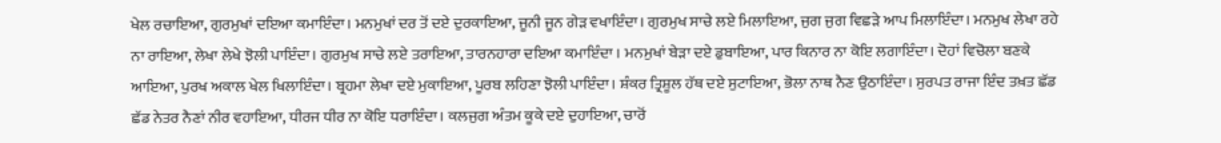ਖੇਲ ਰਚਾਇਆ, ਗੁਰਮੁਖਾਂ ਦਇਆ ਕਮਾਇੰਦਾ। ਮਨਮੁਖਾਂ ਦਰ ਤੋਂ ਦਏ ਦੁਰਕਾਇਆ, ਜੂਨੀ ਜੂਨ ਗੇੜ ਵਖਾਇੰਦਾ। ਗੁਰਮੁਖ ਸਾਚੇ ਲਏ ਮਿਲਾਇਆ, ਜੁਗ ਜੁਗ ਵਿਛੜੇ ਆਪ ਮਿਲਾਇੰਦਾ। ਮਨਮੁਖ ਲੇਖਾ ਰਹੇ ਨਾ ਰਾਇਆ, ਲੇਖਾ ਲੇਖੇ ਝੋਲੀ ਪਾਇੰਦਾ। ਗੁਰਮੁਖ ਸਾਚੇ ਲਏ ਤਰਾਇਆ, ਤਾਰਨਹਾਰਾ ਦਇਆ ਕਮਾਇੰਦਾ । ਮਨਮੁਖਾਂ ਬੇੜਾ ਦਏ ਡੁਬਾਇਆ, ਪਾਰ ਕਿਨਾਰ ਨਾ ਕੋਇ ਲਗਾਇੰਦਾ। ਦੋਹਾਂ ਵਿਚੋਲਾ ਬਣਕੇ ਆਇਆ, ਪੁਰਖ ਅਕਾਲ ਖੇਲ ਖਿਲਾਇੰਦਾ। ਬ੍ਰਹਮਾ ਲੇਖਾ ਦਏ ਮੁਕਾਇਆ, ਪੂਰਬ ਲਹਿਣਾ ਝੋਲੀ ਪਾਇੰਦਾ। ਸ਼ੰਕਰ ਤ੍ਰਿਸ਼ੂਲ ਹੱਥ ਦਏ ਸੁਟਾਇਆ, ਭੋਲਾ ਨਾਥ ਨੈਣ ਉਠਾਇੰਦਾ। ਸੁਰਪਤ ਰਾਜਾ ਇੰਦ ਤਖ਼ਤ ਛੱਡ ਛੱਡ ਨੇਤਰ ਨੈਣਾਂ ਨੀਰ ਵਹਾਇਆ, ਧੀਰਜ ਧੀਰ ਨਾ ਕੋਇ ਧਰਾਇੰਦਾ। ਕਲਜੁਗ ਅੰਤਮ ਕੂਕੇ ਦਏ ਦੁਹਾਇਆ, ਚਾਰੋਂ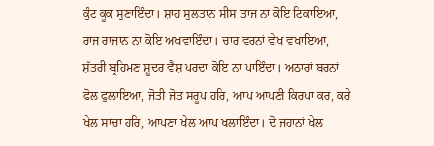ਕੁੰਟ ਕੂਕ ਸੁਣਾਇੰਦਾ। ਸ਼ਾਹ ਸੁਲਤਾਨ ਸੀਸ ਤਾਜ ਨਾ ਕੋਇ ਟਿਕਾਇਆ, ਰਾਜ ਰਾਜਾਨ ਨਾ ਕੋਇ ਅਖਵਾਇੰਦਾ। ਚਾਰ ਵਰਨਾਂ ਵੇਖ ਵਖਾਇਆ, ਸ਼ੱਤਰੀ ਬ੍ਰਹਿਮਣ ਸ਼ੂਦਰ ਵੈਸ਼ ਪਰਦਾ ਕੋਇ ਨਾ ਪਾਇੰਦਾ। ਅਠਾਰਾਂ ਬਰਨਾਂ ਫੋਲ ਫੁਲਾਇਆ, ਜੋਤੀ ਜੋਤ ਸਰੂਪ ਹਰਿ, ਆਪ ਆਪਣੀ ਕਿਰਪਾ ਕਰ, ਕਰੇ ਖੇਲ ਸਾਚਾ ਹਰਿ, ਆਪਣਾ ਖੇਲ ਆਪ ਖਲਾਇੰਦਾ। ਦੋ ਜਹਾਨਾਂ ਖੇਲ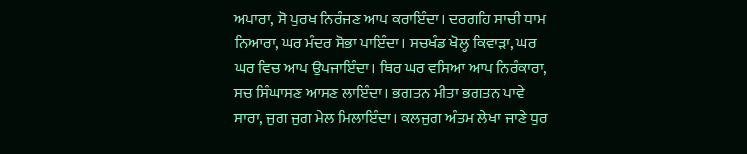ਅਪਾਰਾ, ਸੋ ਪੁਰਖ ਨਿਰੰਜਣ ਆਪ ਕਰਾਇੰਦਾ। ਦਰਗਹਿ ਸਾਚੀ ਧਾਮ ਨਿਆਰਾ, ਘਰ ਮੰਦਰ ਸੋਭਾ ਪਾਇੰਦਾ। ਸਚਖੰਡ ਖੋਲ੍ਹ ਕਿਵਾੜਾ, ਘਰ ਘਰ ਵਿਚ ਆਪ ਉਪਜਾਇੰਦਾ। ਥਿਰ ਘਰ ਵਸਿਆ ਆਪ ਨਿਰੰਕਾਰਾ, ਸਚ ਸਿੰਘਾਸਣ ਆਸਣ ਲਾਇੰਦਾ। ਭਗਤਨ ਮੀਤਾ ਭਗਤਨ ਪਾਵੇ ਸਾਰਾ, ਜੁਗ ਜੁਗ ਮੇਲ ਮਿਲਾਇੰਦਾ। ਕਲਜੁਗ ਅੰਤਮ ਲੇਖਾ ਜਾਣੇ ਧੁਰ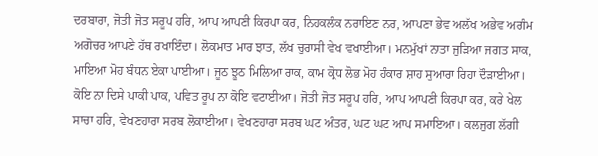ਦਰਬਾਰਾ, ਜੋਤੀ ਜੋਤ ਸਰੂਪ ਹਰਿ, ਆਪ ਆਪਣੀ ਕਿਰਪਾ ਕਰ, ਨਿਹਕਲੰਕ ਨਰਾਇਣ ਨਰ, ਆਪਣਾ ਭੇਵ ਅਲੱਖ ਅਭੇਵ ਅਗੰਮ ਅਗੋਚਰ ਆਪਣੇ ਹੱਥ ਰਖਾਇੰਦਾ। ਲੋਕਮਾਤ ਮਾਰ ਝਾਤ, ਲੱਖ ਚੁਰਾਸੀ ਵੇਖ ਵਖਾਈਆ। ਮਨਮੁੱਖਾਂ ਨਾਤਾ ਜੁੜਿਆ ਜਗਤ ਸਾਕ, ਮਾਇਆ ਮੋਹ ਬੰਧਨ ਏਕਾ ਪਾਈਆ। ਜੂਠ ਝੂਠ ਮਿਲਿਆ ਰਾਕ, ਕਾਮ ਕ੍ਰੋਧ ਲੋਭ ਮੋਹ ਹੰਕਾਰ ਸ਼ਾਹ ਸੁਆਰਾ ਰਿਹਾ ਦੌੜਾਈਆ। ਕੋਇ ਨਾ ਦਿਸੇ ਪਾਕੀ ਪਾਕ, ਪਵਿਤ ਰੂਪ ਨਾ ਕੋਇ ਵਟਾਈਆ। ਜੋਤੀ ਜੋਤ ਸਰੂਪ ਹਰਿ, ਆਪ ਆਪਣੀ ਕਿਰਪਾ ਕਰ, ਕਰੇ ਖੇਲ ਸਾਚਾ ਹਰਿ, ਵੇਖਣਹਾਰਾ ਸਰਬ ਲੋਕਾਈਆ। ਵੇਖਣਹਾਰਾ ਸਰਬ ਘਟ ਅੰਤਰ, ਘਟ ਘਟ ਆਪ ਸਮਾਇਆ। ਕਲਜੁਗ ਲੱਗੀ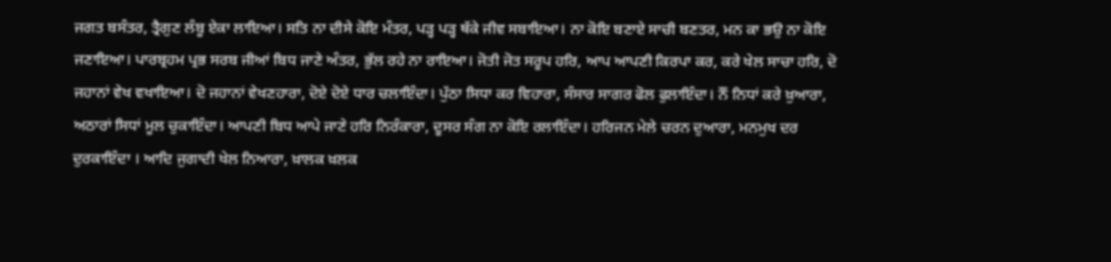ਜਗਤ ਬਸੰਤਰ, ਤ੍ਰੈਗੁਣ ਲੰਬੂ ਏਕਾ ਲਾਇਆ। ਸਤਿ ਨਾ ਦੀਸੇ ਕੋਇ ਮੰਤਰ, ਪੜ੍ਹ ਪੜ੍ਹ ਥੱਕੇ ਜੀਵ ਸਬਾਇਆ। ਨਾ ਕੋਇ ਬਣਾਏ ਸਾਚੀ ਬਣਤਰ, ਮਨ ਕਾ ਭਉ ਨਾ ਕੋਇ ਜਣਾਇਆ। ਪਾਰਬ੍ਰਹਮ ਪ੍ਰਭ ਸਰਬ ਜੀਆਂ ਬਿਧ ਜਾਣੇ ਅੰਤਰ, ਭੁੱਲ ਰਹੇ ਨਾ ਰਾਇਆ। ਜੋਤੀ ਜੋਤ ਸਰੂਪ ਹਰਿ, ਆਪ ਆਪਣੀ ਕਿਰਪਾ ਕਰ, ਕਰੇ ਖੇਲ ਸਾਚਾ ਹਰਿ, ਦੋ ਜਹਾਨਾਂ ਵੇਖ ਵਖਾਇਆ। ਦੋ ਜਹਾਨਾਂ ਵੇਖਣਹਾਰਾ, ਦੋਏ ਦੋਏ ਧਾਰ ਚਲਾਇੰਦਾ। ਪੁੱਠਾ ਸਿਧਾ ਕਰ ਵਿਹਾਰਾ, ਸੰਸਾਰ ਸਾਗਰ ਫੋਲ ਫੁਲਾਇੰਦਾ। ਨੌਂ ਨਿਧਾਂ ਕਰੇ ਖ਼ੁਆਰਾ, ਅਠਾਰਾਂ ਸਿਧਾਂ ਮੂਲ ਚੁਕਾਇੰਦਾ। ਆਪਣੀ ਬਿਧ ਆਪੇ ਜਾਣੇ ਹਰਿ ਨਿਰੰਕਾਰਾ, ਦੂਸਰ ਸੰਗ ਨਾ ਕੋਇ ਰਲਾਇੰਦਾ। ਹਰਿਜਨ ਮੇਲੇ ਚਰਨ ਦੁਆਰਾ, ਮਨਮੁਖ ਦਰ ਦੁਰਕਾਇੰਦਾ । ਆਦਿ ਜੁਗਾਦੀ ਖੇਲ ਨਿਆਰਾ, ਖ਼ਾਲਕ ਖ਼ਲਕ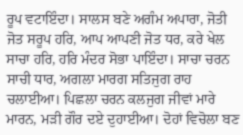ਰੂਪ ਵਟਾਇੰਦਾ। ਸਾਲਸ ਬਣੇ ਅਗੰਮ ਅਪਾਰਾ, ਜੋਤੀ ਜੋਤ ਸਰੂਪ ਹਰਿ, ਆਪ ਆਪਣੀ ਜੋਤ ਧਰ, ਕਰੇ ਖੇਲ ਸਾਚਾ ਹਰਿ, ਹਰਿ ਮੰਦਰ ਸੋਭਾ ਪਾਇੰਦਾ। ਸਾਚਾ ਚਰਨ ਸਾਚੀ ਧਾਰ, ਅਗਲਾ ਮਾਰਗ ਸਤਿਜੁਗ ਰਾਹ ਚਲਾਈਆ। ਪਿਛਲਾ ਚਰਨ ਕਲਜੁਗ ਜੀਵਾਂ ਮਾਰੇ ਮਾਰਨ, ਮੜੀ ਗੌਰ ਦਏ ਦੁਹਾਈਆ। ਦੋਹਾਂ ਵਿਚੋਲਾ ਬਣ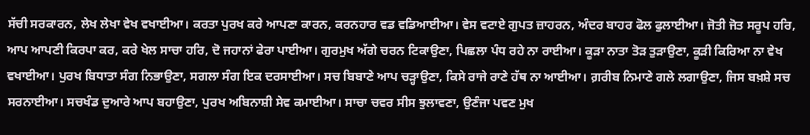ਸੱਚੀ ਸਰਕਾਰਨ, ਲੇਖ ਲੇਖਾ ਵੇਖ ਵਖਾਈਆ। ਕਰਤਾ ਪੁਰਖ ਕਰੇ ਆਪਣਾ ਕਾਰਨ, ਕਰਨਹਾਰ ਵਡ ਵਡਿਆਈਆ। ਵੇਸ ਵਟਾਏ ਗੁਪਤ ਜ਼ਾਹਰਨ, ਅੰਦਰ ਬਾਹਰ ਫੋਲ ਫੁਲਾਈਆ। ਜੋਤੀ ਜੋਤ ਸਰੂਪ ਹਰਿ, ਆਪ ਆਪਣੀ ਕਿਰਪਾ ਕਰ, ਕਰੇ ਖੇਲ ਸਾਚਾ ਹਰਿ, ਦੋ ਜਹਾਨਾਂ ਫੇਰਾ ਪਾਈਆ। ਗੁਰਮੁਖ ਅੱਗੇ ਚਰਨ ਟਿਕਾਉਣਾ, ਪਿਛਲਾ ਪੰਧ ਰਹੇ ਨਾ ਰਾਈਆ। ਕੂੜਾ ਨਾਤਾ ਤੋੜ ਤੁੜਾਉਣਾ, ਕੂੜੀ ਕਿਰਿਆ ਨਾ ਵੇਖ ਵਖਾਈਆ। ਪੁਰਖ ਬਿਧਾਤਾ ਸੰਗ ਨਿਭਾਉਣਾ, ਸਗਲਾ ਸੰਗ ਇਕ ਦਰਸਾਈਆ। ਸਚ ਬਿਬਾਣੇ ਆਪ ਚੜ੍ਹਾਉਣਾ, ਕਿਸੇ ਰਾਜੇ ਰਾਣੇ ਹੱਥ ਨਾ ਆਈਆ। ਗ਼ਰੀਬ ਨਿਮਾਣੇ ਗਲੇ ਲਗਾਉਣਾ, ਜਿਸ ਬਖ਼ਸ਼ੇ ਸਚ ਸਰਨਾਈਆ। ਸਚਖੰਡ ਦੁਆਰੇ ਆਪ ਬਹਾਉਣਾ, ਪੁਰਖ ਅਬਿਨਾਸ਼ੀ ਸੇਵ ਕਮਾਈਆ। ਸਾਚਾ ਚਵਰ ਸੀਸ ਝੁਲਾਵਣਾ, ਉਣੰਜਾ ਪਵਣ ਮੁਖ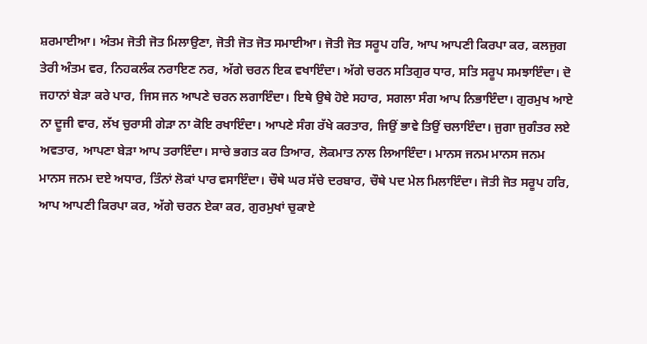ਸ਼ਰਮਾਈਆ। ਅੰਤਮ ਜੋਤੀ ਜੋਤ ਮਿਲਾਉਣਾ, ਜੋਤੀ ਜੋਤ ਜੋਤ ਸਮਾਈਆ। ਜੋਤੀ ਜੋਤ ਸਰੂਪ ਹਰਿ, ਆਪ ਆਪਣੀ ਕਿਰਪਾ ਕਰ, ਕਲਜੁਗ ਤੇਰੀ ਅੰਤਮ ਵਰ, ਨਿਹਕਲੰਕ ਨਰਾਇਣ ਨਰ, ਅੱਗੇ ਚਰਨ ਇਕ ਵਖਾਇੰਦਾ। ਅੱਗੇ ਚਰਨ ਸਤਿਗੁਰ ਧਾਰ, ਸਤਿ ਸਰੂਪ ਸਮਝਾਇੰਦਾ। ਦੋ ਜਹਾਨਾਂ ਬੇੜਾ ਕਰੇ ਪਾਰ, ਜਿਸ ਜਨ ਆਪਣੇ ਚਰਨ ਲਗਾਇੰਦਾ। ਇਥੇ ਉਥੇ ਹੋਏ ਸਹਾਰ, ਸਗਲਾ ਸੰਗ ਆਪ ਨਿਭਾਇੰਦਾ। ਗੁਰਮੁਖ ਆਏ ਨਾ ਦੂਜੀ ਵਾਰ, ਲੱਖ ਚੁਰਾਸੀ ਗੇੜਾ ਨਾ ਕੋਇ ਰਖਾਇੰਦਾ। ਆਪਣੇ ਸੰਗ ਰੱਖੇ ਕਰਤਾਰ, ਜਿਉਂ ਭਾਵੇ ਤਿਉਂ ਚਲਾਇੰਦਾ। ਜੁਗਾ ਜੁਗੰਤਰ ਲਏ ਅਵਤਾਰ, ਆਪਣਾ ਬੇੜਾ ਆਪ ਤਰਾਇੰਦਾ। ਸਾਚੇ ਭਗਤ ਕਰ ਤਿਆਰ, ਲੋਕਮਾਤ ਨਾਲ ਲਿਆਇੰਦਾ। ਮਾਨਸ ਜਨਮ ਮਾਨਸ ਜਨਮ ਮਾਨਸ ਜਨਮ ਦਏ ਅਧਾਰ, ਤਿੰਨਾਂ ਲੋਕਾਂ ਪਾਰ ਵਸਾਇੰਦਾ। ਚੌਥੇ ਘਰ ਸੱਚੇ ਦਰਬਾਰ, ਚੌਥੇ ਪਦ ਮੇਲ ਮਿਲਾਇੰਦਾ। ਜੋਤੀ ਜੋਤ ਸਰੂਪ ਹਰਿ, ਆਪ ਆਪਣੀ ਕਿਰਪਾ ਕਰ, ਅੱਗੇ ਚਰਨ ਏਕਾ ਕਰ, ਗੁਰਮੁਖਾਂ ਚੁਕਾਏ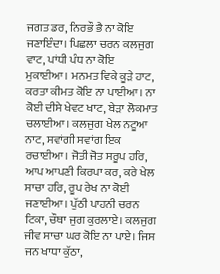ਜਗਤ ਡਰ, ਨਿਰਭੌ ਭੈ ਨਾ ਕੋਇ ਜਣਾਇੰਦਾ। ਪਿਛਲਾ ਚਰਨ ਕਲਜੁਗ ਵਾਟ, ਪਾਂਧੀ ਪੰਧ ਨਾ ਕੋਇ ਮੁਕਾਈਆ। ਮਨਮਤ ਵਿਕੇ ਕੂੜੇ ਹਾਟ, ਕਰਤਾ ਕੀਮਤ ਕੋਇ ਨਾ ਪਾਈਆ। ਨਾ ਕੋਈ ਦੀਸੇ ਖੇਵਟ ਖਾਟ, ਬੇੜਾ ਲੋਕਮਾਤ ਚਲਾਈਆ। ਕਲਜੁਗ ਖੇਲ ਨਟੂਆ ਨਾਟ, ਸਵਾਂਗੀ ਸਵਾਂਗ ਇਕ ਰਚਾਈਆ। ਜੋਤੀ ਜੋਤ ਸਰੂਪ ਹਰਿ, ਆਪ ਆਪਣੀ ਕਿਰਪਾ ਕਰ, ਕਰੇ ਖੇਲ ਸਾਚਾ ਹਰਿ, ਰੂਪ ਰੇਖ ਨਾ ਕੋਈ ਜਣਾਈਆ। ਪੁੱਠੀ ਪਾਹਨੀ ਚਰਨ ਟਿਕਾ, ਚੌਥਾ ਜੁਗ ਕੁਰਲਾਏ। ਕਲਜੁਗ ਜੀਵ ਸਾਚਾ ਘਰ ਕੋਇ ਨਾ ਪਾਏ। ਜਿਸ ਜਨ ਖਾਧਾ ਕੁੱਠਾ,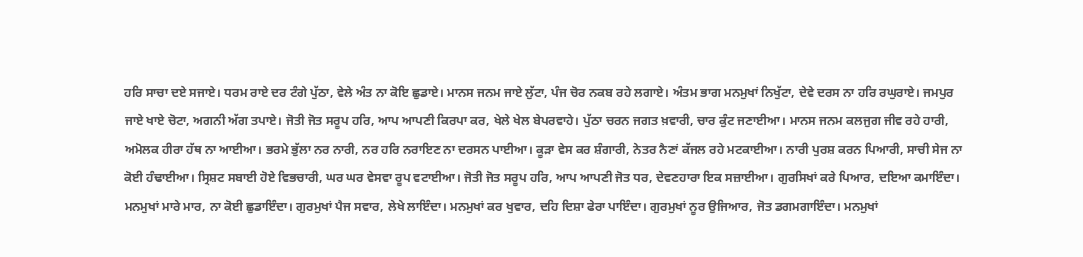ਹਰਿ ਸਾਚਾ ਦਏ ਸਜਾਏ। ਧਰਮ ਰਾਏ ਦਰ ਟੰਗੇ ਪੁੱਠਾ, ਵੇਲੇ ਅੰਤ ਨਾ ਕੋਇ ਛੁਡਾਏ। ਮਾਨਸ ਜਨਮ ਜਾਏ ਲੁੱਟਾ, ਪੰਜ ਚੋਰ ਨਕਬ ਰਹੇ ਲਗਾਏ। ਅੰਤਮ ਭਾਗ ਮਨਮੁਖਾਂ ਨਿਖੁੱਟਾ, ਦੇਵੇ ਦਰਸ ਨਾ ਹਰਿ ਰਘੁਰਾਏ। ਜਮਪੁਰ ਜਾਏ ਖਾਏ ਚੋਟਾ, ਅਗਨੀ ਅੱਗ ਤਪਾਏ। ਜੋਤੀ ਜੋਤ ਸਰੂਪ ਹਰਿ, ਆਪ ਆਪਣੀ ਕਿਰਪਾ ਕਰ, ਖੇਲੇ ਖੇਲ ਬੇਪਰਵਾਹੇ। ਪੁੱਠਾ ਚਰਨ ਜਗਤ ਖ਼ਵਾਰੀ, ਚਾਰ ਕੁੰਟ ਜਣਾਈਆ। ਮਾਨਸ ਜਨਮ ਕਲਜੁਗ ਜੀਵ ਰਹੇ ਹਾਰੀ, ਅਮੋਲਕ ਹੀਰਾ ਹੱਥ ਨਾ ਆਈਆ। ਭਰਮੇ ਭੁੱਲਾ ਨਰ ਨਾਰੀ, ਨਰ ਹਰਿ ਨਰਾਇਣ ਨਾ ਦਰਸਨ ਪਾਈਆ। ਕੂੜਾ ਵੇਸ ਕਰ ਸ਼ੰਗਾਰੀ, ਨੇਤਰ ਨੈਣਾਂ ਕੱਜਲ ਰਹੇ ਮਟਕਾਈਆ। ਨਾਰੀ ਪੁਰਸ਼ ਕਰਨ ਪਿਆਰੀ, ਸਾਚੀ ਸੇਜ ਨਾ ਕੋਈ ਹੰਢਾਈਆ। ਸ੍ਰਿਸ਼ਟ ਸਬਾਈ ਹੋਏ ਵਿਭਚਾਰੀ, ਘਰ ਘਰ ਵੇਸਵਾ ਰੂਪ ਵਟਾਈਆ। ਜੋਤੀ ਜੋਤ ਸਰੂਪ ਹਰਿ, ਆਪ ਆਪਣੀ ਜੋਤ ਧਰ, ਦੇਵਣਹਾਰਾ ਇਕ ਸਜ਼ਾਈਆ। ਗੁਰਸਿਖਾਂ ਕਰੇ ਪਿਆਰ, ਦਇਆ ਕਮਾਇੰਦਾ। ਮਨਮੁਖਾਂ ਮਾਰੇ ਮਾਰ, ਨਾ ਕੋਈ ਛੁਡਾਇੰਦਾ। ਗੁਰਮੁਖਾਂ ਪੈਜ ਸਵਾਰ, ਲੇਖੇ ਲਾਇੰਦਾ। ਮਨਮੁਖਾਂ ਕਰ ਖੁਵਾਰ, ਦਹਿ ਦਿਸ਼ਾ ਫੇਰਾ ਪਾਇੰਦਾ। ਗੁਰਮੁਖਾਂ ਨੂਰ ਉਜਿਆਰ, ਜੋਤ ਡਗਮਗਾਇੰਦਾ। ਮਨਮੁਖਾਂ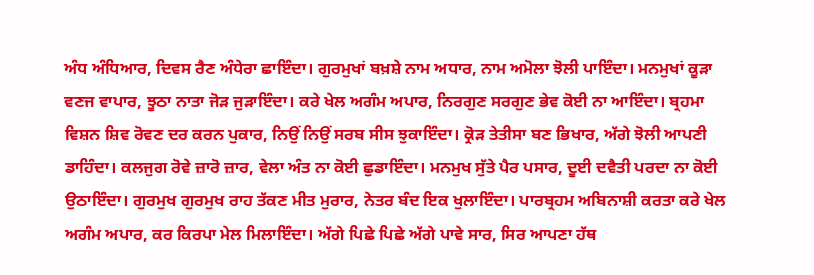ਅੰਧ ਅੰਧਿਆਰ, ਦਿਵਸ ਰੈਣ ਅੰਧੇਰਾ ਛਾਇੰਦਾ। ਗੁਰਮੁਖਾਂ ਬਖ਼ਸ਼ੇ ਨਾਮ ਅਧਾਰ, ਨਾਮ ਅਮੋਲਾ ਝੋਲੀ ਪਾਇੰਦਾ। ਮਨਮੁਖਾਂ ਕੂੜਾ ਵਣਜ ਵਾਪਾਰ, ਝੂਠਾ ਨਾਤਾ ਜੋੜ ਜੁੜਾਇੰਦਾ। ਕਰੇ ਖੇਲ ਅਗੰਮ ਅਪਾਰ, ਨਿਰਗੁਣ ਸਰਗੁਣ ਭੇਵ ਕੋਈ ਨਾ ਆਇੰਦਾ। ਬ੍ਰਹਮਾ ਵਿਸ਼ਨ ਸ਼ਿਵ ਰੋਵਣ ਦਰ ਕਰਨ ਪੁਕਾਰ, ਨਿਉਂ ਨਿਉਂ ਸਰਬ ਸੀਸ ਝੁਕਾਇੰਦਾ। ਕ੍ਰੋੜ ਤੇਤੀਸਾ ਬਣ ਭਿਖਾਰ, ਅੱਗੇ ਝੋਲੀ ਆਪਣੀ ਡਾਹਿੰਦਾ। ਕਲਜੁਗ ਰੋਵੇ ਜ਼ਾਰੋ ਜ਼ਾਰ, ਵੇਲਾ ਅੰਤ ਨਾ ਕੋਈ ਛੁਡਾਇੰਦਾ। ਮਨਮੁਖ ਸੁੱਤੇ ਪੈਰ ਪਸਾਰ, ਦੂਈ ਦਵੈਤੀ ਪਰਦਾ ਨਾ ਕੋਈ ਉਠਾਇੰਦਾ। ਗੁਰਮੁਖ ਗੁਰਮੁਖ ਰਾਹ ਤੱਕਣ ਮੀਤ ਮੁਰਾਰ, ਨੇਤਰ ਬੰਦ ਇਕ ਖੁਲਾਇੰਦਾ। ਪਾਰਬ੍ਰਹਮ ਅਬਿਨਾਸ਼ੀ ਕਰਤਾ ਕਰੇ ਖੇਲ ਅਗੰਮ ਅਪਾਰ, ਕਰ ਕਿਰਪਾ ਮੇਲ ਮਿਲਾਇੰਦਾ। ਅੱਗੇ ਪਿਛੇ ਪਿਛੇ ਅੱਗੇ ਪਾਵੇ ਸਾਰ, ਸਿਰ ਆਪਣਾ ਹੱਥ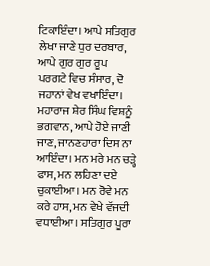ਟਿਕਾਇੰਦਾ। ਆਪੇ ਸਤਿਗੁਰ ਲੇਖਾ ਜਾਣੇ ਧੁਰ ਦਰਬਾਰ, ਆਪੇ ਗੁਰ ਗੁਰ ਰੂਪ ਪਰਗਟੇ ਵਿਚ ਸੰਸਾਰ, ਦੋ ਜਹਾਨਾਂ ਵੇਖ ਵਖਾਇੰਦਾ। ਮਹਾਰਾਜ ਸ਼ੇਰ ਸਿੰਘ ਵਿਸ਼ਨੂੰ ਭਗਵਾਨ, ਆਪੇ ਹੋਏ ਜਾਣੀ ਜਾਣ, ਜਾਨਣਹਾਰਾ ਦਿਸ ਨਾ ਆਇੰਦਾ। ਮਨ ਮਰੇ ਮਨ ਚੜ੍ਹੇ ਫਾਸ, ਮਨ ਲਹਿਣਾ ਦਏ ਚੁਕਾਈਆ। ਮਨ ਰੋਵੇ ਮਨ ਕਰੇ ਹਾਸ, ਮਨ ਵੇਖੇ ਵੱਜਦੀ ਵਧਾਈਆ। ਸਤਿਗੁਰ ਪੂਰਾ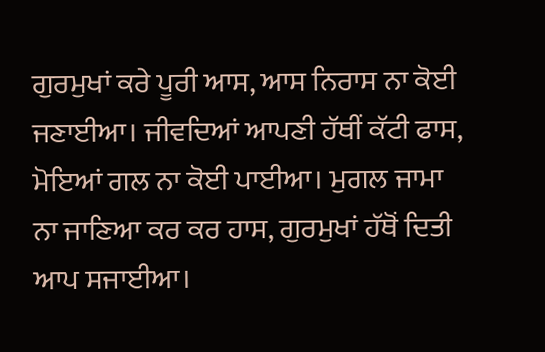ਗੁਰਮੁਖਾਂ ਕਰੇ ਪੂਰੀ ਆਸ, ਆਸ ਨਿਰਾਸ ਨਾ ਕੋਈ ਜਣਾਈਆ। ਜੀਵਦਿਆਂ ਆਪਣੀ ਹੱਥੀਂ ਕੱਟੀ ਫਾਸ, ਮੋਇਆਂ ਗਲ ਨਾ ਕੋਈ ਪਾਈਆ। ਮੁਗਲ ਜਾਮਾ ਨਾ ਜਾਣਿਆ ਕਰ ਕਰ ਹਾਸ, ਗੁਰਮੁਖਾਂ ਹੱਥੋਂ ਦਿਤੀ ਆਪ ਸਜਾਈਆ।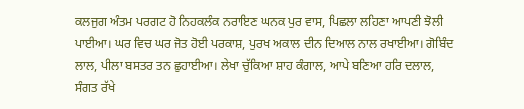ਕਲਜੁਗ ਅੰਤਮ ਪਰਗਟ ਹੋ ਨਿਹਕਲੰਕ ਨਰਾਇਣ ਘਨਕ ਪੁਰ ਵਾਸ, ਪਿਛਲਾ ਲਹਿਣਾ ਆਪਣੀ ਝੋਲੀ ਪਾਈਆ। ਘਰ ਵਿਚ ਘਰ ਜੋਤ ਹੋਈ ਪਰਕਾਸ਼, ਪੁਰਖ ਅਕਾਲ ਦੀਨ ਦਿਆਲ ਨਾਲ ਰਖਾਈਆ। ਗੋਬਿੰਦ ਲਾਲ, ਪੀਲਾ ਬਸਤਰ ਤਨ ਛੁਹਾਈਆ। ਲੇਖਾ ਚੁੱਕਿਆ ਸ਼ਾਹ ਕੰਗਾਲ, ਆਪੇ ਬਣਿਆ ਹਰਿ ਦਲਾਲ, ਸੰਗਤ ਰੱਖੇ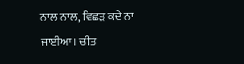ਨਾਲ ਨਾਲ, ਵਿਛੜ ਕਦੇ ਨਾ ਜਾਈਆ। ਚੀਤ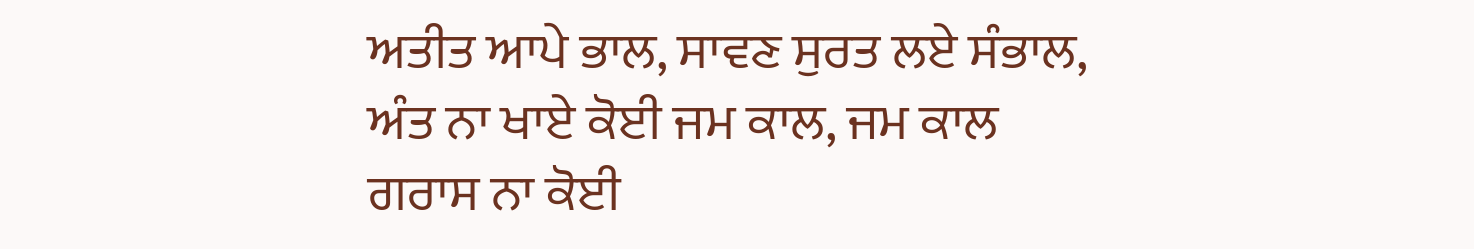ਅਤੀਤ ਆਪੇ ਭਾਲ, ਸਾਵਣ ਸੁਰਤ ਲਏ ਸੰਭਾਲ, ਅੰਤ ਨਾ ਖਾਏ ਕੋਈ ਜਮ ਕਾਲ, ਜਮ ਕਾਲ ਗਰਾਸ ਨਾ ਕੋਈ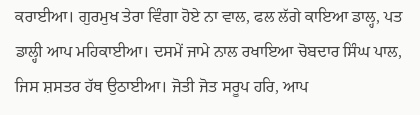ਕਰਾਈਆ। ਗੁਰਮੁਖ ਤੇਰਾ ਵਿੰਗਾ ਹੋਏ ਨਾ ਵਾਲ, ਫਲ ਲੱਗੇ ਕਾਇਆ ਡਾਲ੍ਹ, ਪਤ ਡਾਲ੍ਹੀ ਆਪ ਮਹਿਕਾਈਆ। ਦਸਮੇਂ ਜਾਮੇ ਨਾਲ ਰਖਾਇਆ ਚੋਬਦਾਰ ਸਿੰਘ ਪਾਲ, ਜਿਸ ਸ਼ਸਤਰ ਹੱਥ ਉਠਾਈਆ। ਜੋਤੀ ਜੋਤ ਸਰੂਪ ਹਰਿ, ਆਪ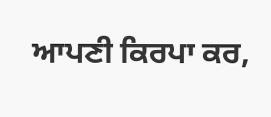ਆਪਣੀ ਕਿਰਪਾ ਕਰ,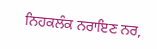ਨਿਹਕਲੰਕ ਨਰਾਇਣ ਨਰ,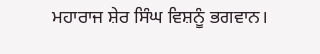ਮਹਾਰਾਜ ਸ਼ੇਰ ਸਿੰਘ ਵਿਸ਼ਨੂੰ ਭਗਵਾਨ।